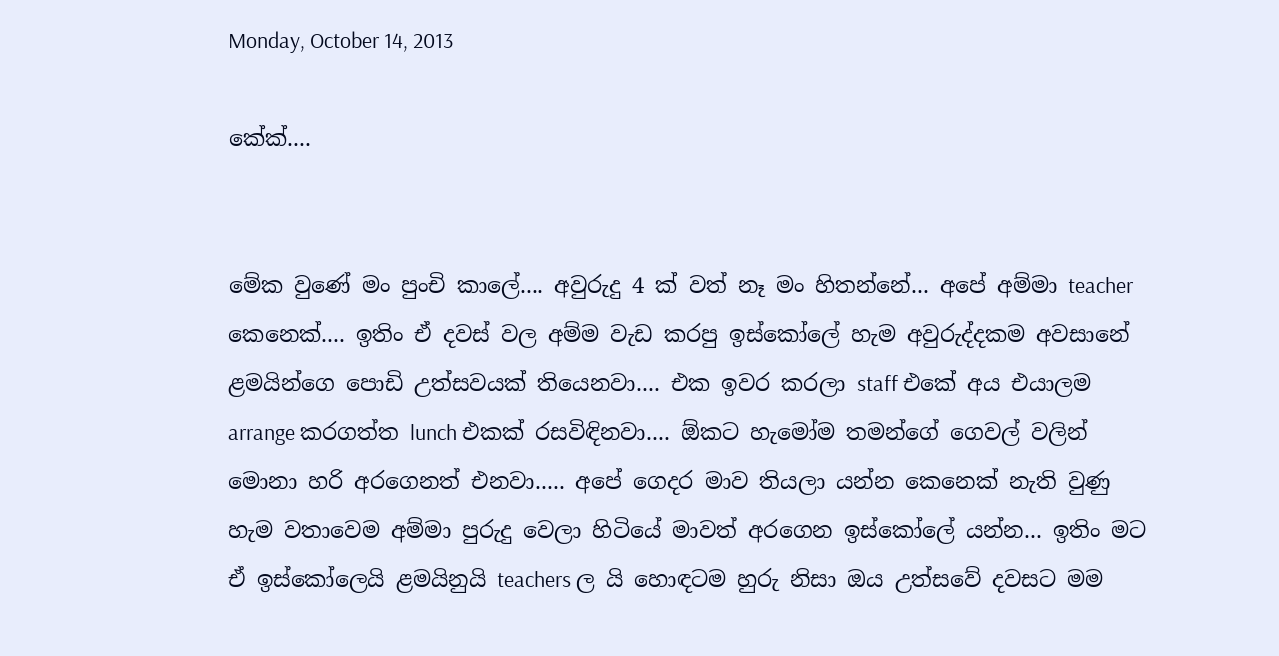Monday, October 14, 2013

කේක්....


මේක වුණේ මං පුංචි කාලේ.... අවුරුදු 4 ක් වත් නෑ මං හිතන්නේ... අපේ අම්මා teacher කෙනෙක්.... ඉතිං ඒ දවස් වල අම්ම වැඩ කරපු ඉස්කෝලේ හැම අවුරුද්දකම අවසානේ ළමයින්ගෙ පොඩි උත්සවයක් තියෙනවා.... එක ඉවර කරලා staff එකේ අය එයාලම arrange කරගත්ත lunch එකක් රසවිඳිනවා.... ඕකට හැමෝම තමන්ගේ ගෙවල් වලින් මොනා හරි අරගෙනත් එනවා..... අපේ ගෙදර මාව තියලා යන්න කෙනෙක් නැති වුණු හැම වතාවෙම අම්මා පුරුදු වෙලා හිටියේ මාවත් අරගෙන ඉස්කෝලේ යන්න... ඉතිං මට ඒ ඉස්කෝලෙයි ළමයිනුයි teachers ල යි හොඳටම හුරු නිසා ඔය උත්සවේ දවසට මම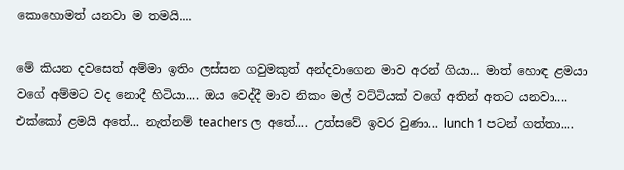කොහොමත් යනවා ම තමයි....

මේ කියන දවසෙත් අම්මා ඉතිං ලස්සන ගවුමකුත් අන්දවාගෙන මාව අරන් ගියා... මාත් හොඳ ළමයා වගේ අම්මට වද නොදී හිටියා.... ඔය වෙද්දී මාව නිකං මල් වට්ටියක් වගේ අතින් අතට යනවා.... එක්කෝ ළමයි අතේ... නැත්නම් teachers ල අතේ.... උත්සවේ ඉවර වුණා... lunch 1 පටන් ගත්තා....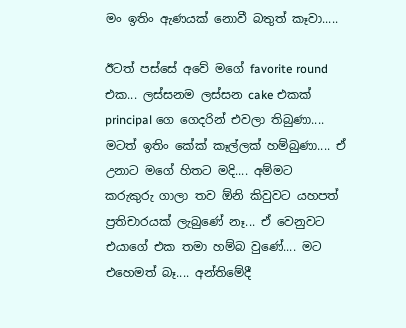මං ඉතිං ඇණයක් නොවී බතුත් කෑවා.....

ඊටත් පස්සේ අවේ මගේ favorite round එක... ලස්සනම ලස්සන cake එකක් principal ගෙ ගෙදරින් එවලා තිබුණා.... මටත් ඉතිං කේක් කෑල්ලක් හම්බුණා.... ඒ උනාට මගේ හිතට මදි.... අම්මට කරුකුරු ගාලා තව ඕනි කිවුවට යහපත් ප්‍රතිචාරයක් ලැබුණේ නෑ... ඒ වෙනුවට එයාගේ එක තමා හම්බ වුණේ.... මට එහෙමත් බෑ.... අන්තිමේදී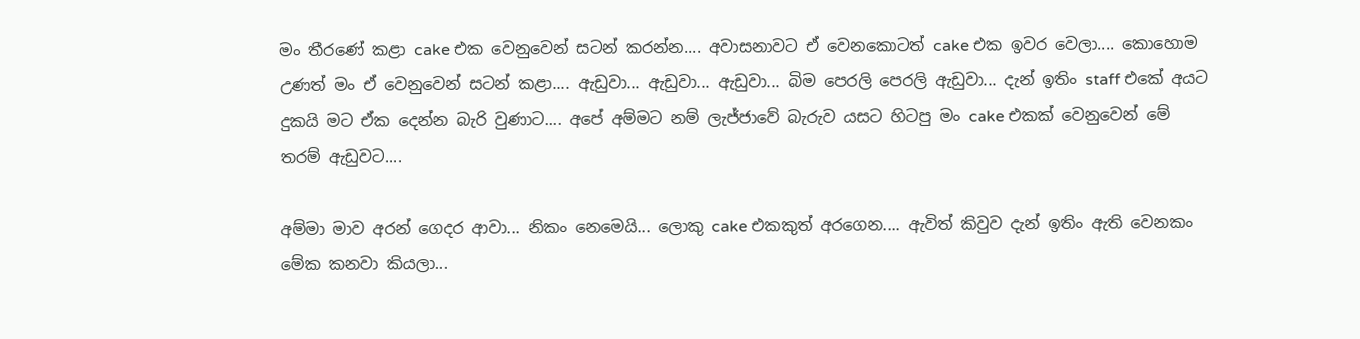මං තීරණේ කළා cake එක වෙනුවෙන් සටන් කරන්න.... අවාසනාවට ඒ වෙනකොටත් cake එක ඉවර වෙලා.... කොහොම උණත් මං ඒ වෙනුවෙන් සටන් කළා.... ඇඩුවා... ඇඩුවා... ඇඩුවා... බිම පෙරලි පෙරලි ඇඩුවා... දැන් ඉතිං staff එකේ අයට දුකයි මට ඒක දෙන්න බැරි වුණාට.... අපේ අම්මට නම් ලැජ්ජාවේ බැරුව යසට හිටපු මං cake එකක් වෙනුවෙන් මේ තරම් ඇඩුවට....

අම්මා මාව අරන් ගෙදර ආවා... නිකං නෙමෙයි... ලොකු cake එකකුත් අරගෙන.... ඇවිත් කිවුව දැන් ඉතිං ඇති වෙනකං මේක කනවා කියලා...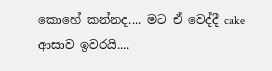කොහේ කන්නද.... මට ඒ වෙද්දී cake ආසාව ඉවරයි....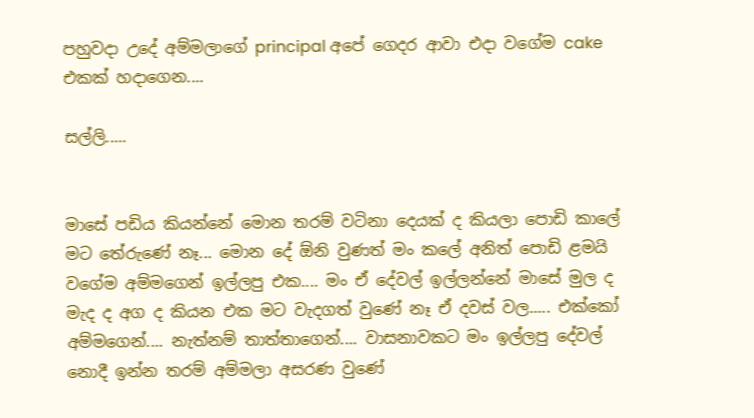පහුවදා උදේ අම්මලාගේ principal අපේ ගෙදර ආවා එදා වගේම cake එකක් හදාගෙන....

සල්ලි.....


මාසේ පඩිය කියන්නේ මොන තරම් වටිනා දෙයක් ද කියලා පොඩි කාලේ මට තේරුණේ නෑ... මොන දේ ඕනි වුණත් මං කලේ අනිත් පොඩි ළමයි වගේම අම්මගෙන් ඉල්ලපු එක.... මං ඒ දේවල් ඉල්ලන්නේ මාසේ මුල ද මැද ද අග ද කියන එක මට වැදගත් වුණේ නෑ ඒ දවස් වල..... එක්කෝ අම්මගෙන්.... නැත්නම් තාත්තාගෙන්.... වාසනාවකට මං ඉල්ලපු දේවල් නොදී ඉන්න තරම් අම්මලා අසරණ වුණේ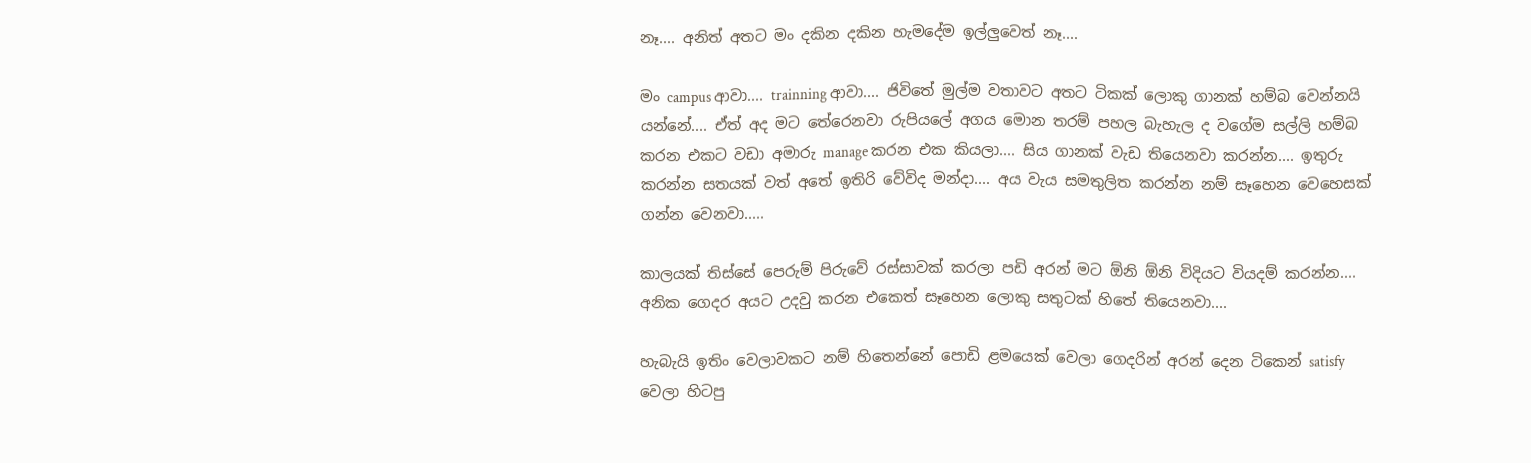නෑ.... අනිත් අතට මං දකින දකින හැමදේම ඉල්ලුවෙත් නෑ....

මං campus ආවා.... trainning ආවා.... ජිවිතේ මුල්ම වතාවට අතට ටිකක් ලොකු ගානක් හම්බ වෙන්නයි යන්නේ.... ඒත් අද මට තේරෙනවා රුපියලේ අගය මොන තරම් පහල බැහැල ද වගේම සල්ලි හම්බ කරන එකට වඩා අමාරු manage කරන එක කියලා.... සිය ගානක් වැඩ තියෙනවා කරන්න.... ඉතුරු කරන්න සතයක් වත් අතේ ඉතිරි වේවිද මන්දා.... අය වැය සමතුලිත කරන්න නම් සෑහෙන වෙහෙසක් ගන්න වෙනවා.....

කාලයක් තිස්සේ පෙරුම් පිරුවේ රස්සාවක් කරලා පඩි අරන් මට ඕනි ඕනි විදියට වියදම් කරන්න.... අනික ගෙදර අයට උදවු කරන එකෙත් සෑහෙන ලොකු සතුටක් හිතේ තියෙනවා....

හැබැයි ඉතිං වෙලාවකට නම් හිතෙන්නේ පොඩි ළමයෙක් වෙලා ගෙදරින් අරන් දෙන ටිකෙන් satisfy වෙලා හිටපු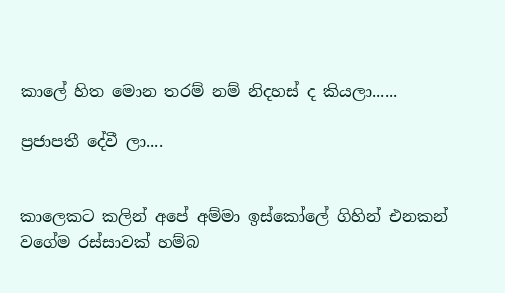කාලේ හිත මොන තරම් නම් නිදහස් ද කියලා......

ප්‍රජාපතී දේවී ලා....


කාලෙකට කලින් අපේ අම්මා ඉස්කෝලේ ගිහින් එනකන් වගේම රස්සාවක් හම්බ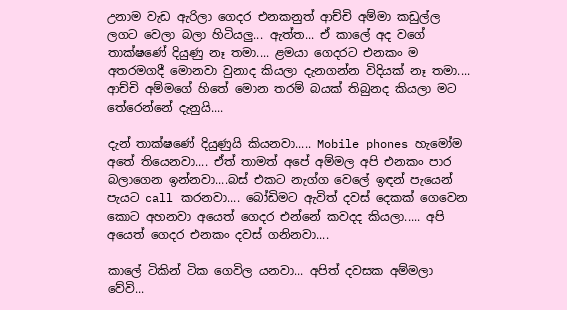උනාම වැඩ ඇරිලා ගෙදර එනකනුත් ආච්චි අම්මා කඩුල්ල ලගට වෙලා බලා හිටියලු... ඇත්ත... ඒ කාලේ අද වගේ තාක්ෂණේ දියුණු නෑ තමා.... ළමයා ගෙදරට එනකං ම අතරමගදී මොනවා වුනාද කියලා දැනගන්න විදියක් නෑ තමා.... ආච්චි අම්මගේ හිතේ මොන තරම් බයක් තිබුනද කියලා මට තේරෙන්නේ දැනුයි....

දැන් තාක්ෂණේ දියුණුයි කියනවා..... Mobile phones හැමෝම අතේ තියෙනවා.... ඒත් තාමත් අපේ අම්මල අපි එනකං පාර බලාගෙන ඉන්නවා....බස් එකට නැග්ග වෙලේ ඉඳන් පැයෙන් පැයට call කරනවා.... බෝඩිමට ඇවිත් දවස් දෙකක් ගෙවෙන කොට අහනවා අයෙත් ගෙදර එන්නේ කවදද කියලා..... අපි අයෙත් ගෙදර එනකං දවස් ගනිනවා....

කාලේ ටිකින් ටික ගෙවිල යනවා... අපිත් දවසක අම්මලා වේවි...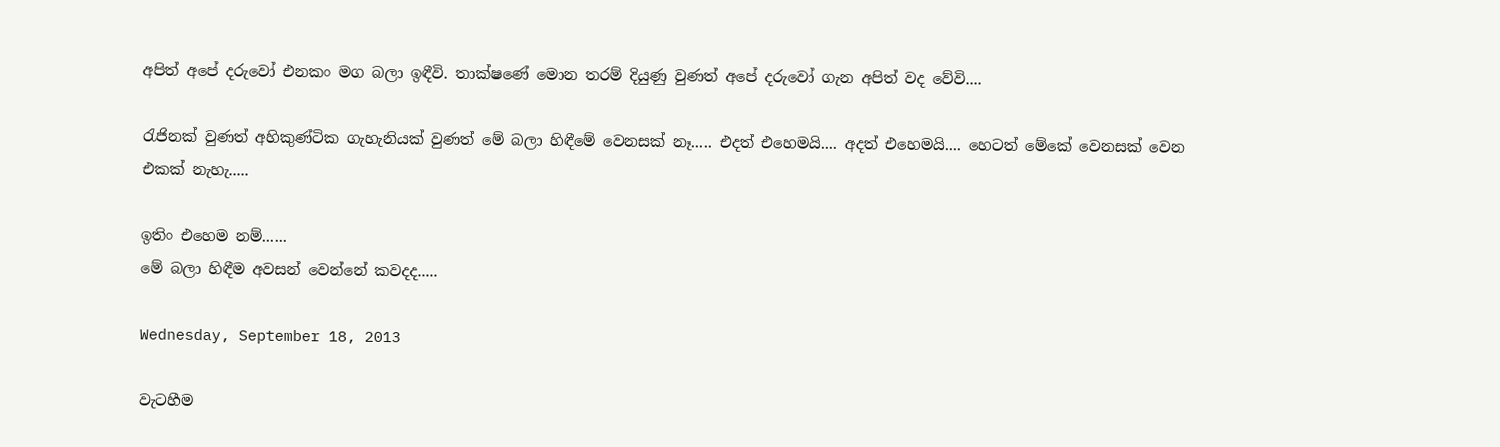අපිත් අපේ දරුවෝ එනකං මග බලා ඉඳීවි. තාක්ෂණේ මොන තරම් දියුණු වුණත් අපේ දරුවෝ ගැන අපිත් වද වේවි....

රැජිනක් වුණත් අහිකුණ්ටික ගැහැනියක් වුණත් මේ බලා හිඳීමේ වෙනසක් නෑ..... එදත් එහෙමයි.... අදත් එහෙමයි.... හෙටත් මේකේ වෙනසක් වෙන එකක් නැහැ.....

ඉතිං එහෙම නම්......
මේ බලා හිඳීම අවසන් වෙන්නේ කවදද.....

Wednesday, September 18, 2013

වැටහීම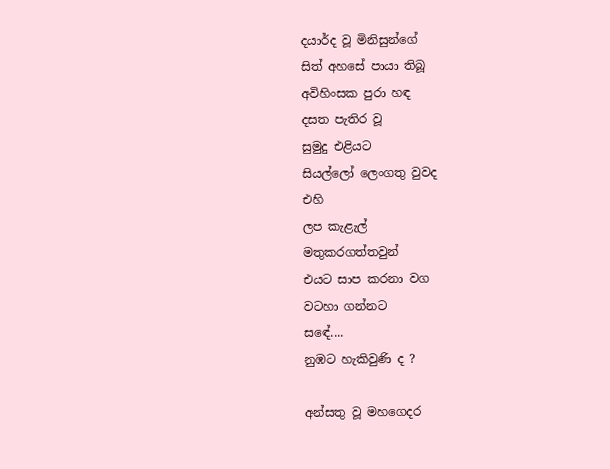දයාර්ද වූ මිනිසුන්ගේ
සිත් අහසේ පායා තිබූ
අවිහිංසක පුරා හඳ
දසත පැතිර වූ
සුමුදු එළියට
සියල්ලෝ ලෙංගතු වුවද
එහි
ලප කැළැල්
මතුකරගත්තවුන්
එයට සාප කරනා වග
වටහා ගන්නට
සඳේ....
නුඹට හැකිවුණි ද ?

අන්සතු වූ මහගෙදර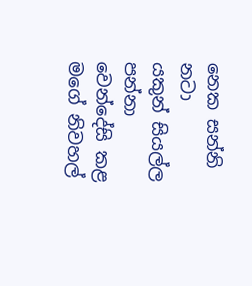නෙක සන්නි නටා
යකුන් සියල්ල පන්නා
වෙන්දේසි කළ
මගේ නිවහල්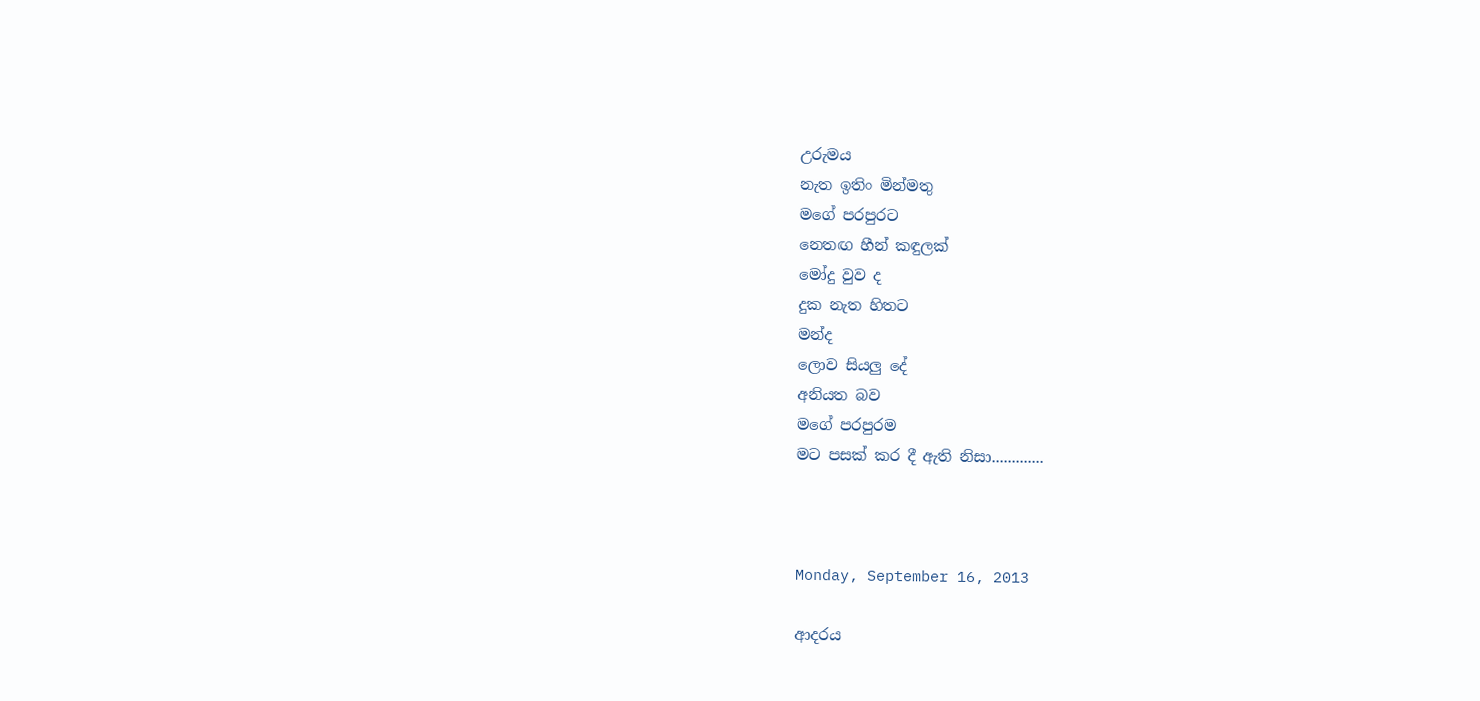උරුමය
නැත ඉතිං මින්මතු
මගේ පරපුරට
නෙතඟ හීන් කඳුලක්
මෝදු වුව ද
දුක නැත හිතට
මන්ද
ලොව සියලු දේ
අනියත බව
මගේ පරපුරම
මට පසක් කර දී ඇති නිසා.............



Monday, September 16, 2013

ආදරය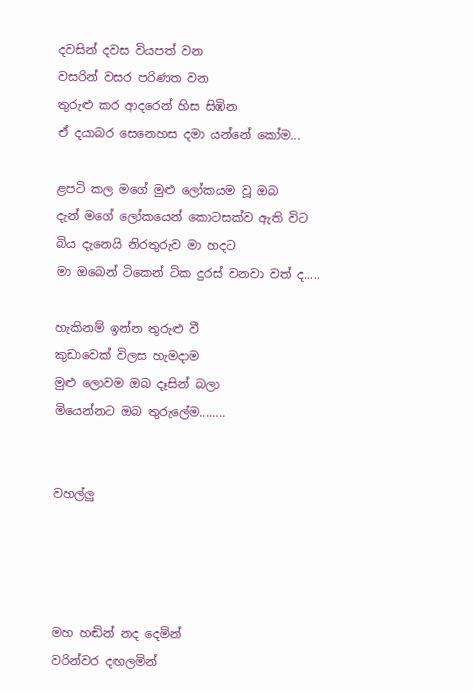දවසින් දවස වියපත් වන
වසරින් වසර පරිණත වන
තුරුළු කර ආදරෙන් හිස සිඹින
ඒ දයාබර සෙනෙහස දමා යන්නේ කෝම...

ළපටි කල මගේ මුළු ලෝකයම වූ ඔබ
දැන් මගේ ලෝකයෙන් කොටසක්ව ඇති විට
බිය දැනෙයි නිරතුරුව මා හදට
මා ඔබෙන් ටිකෙන් ටික දුරස් වනවා වත් ද.....

හැකිනම් ඉන්න තුරුළු වී
කුඩාවෙක් විලස හැමදාම
මුළු ලොවම ඔබ දෑසින් බලා
මියෙන්නට ඔබ තුරුලේම........


වහල්ලු




මහ හඬින් නද දෙමින්
වරින්වර දඟලමින්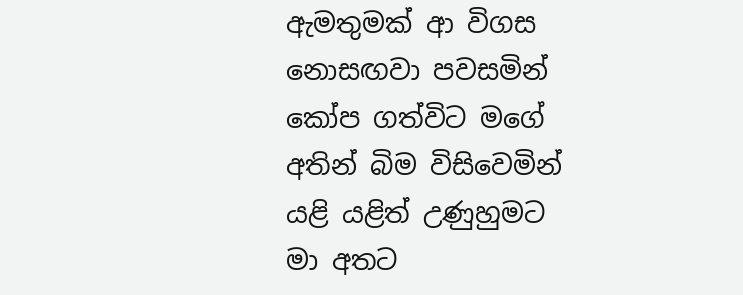ඇමතුමක් ආ විගස
නොසඟවා පවසමින්
කෝප ගත්විට මගේ
අතින් බිම විසිවෙමින්
යළි යළිත් උණුහුමට
මා අතට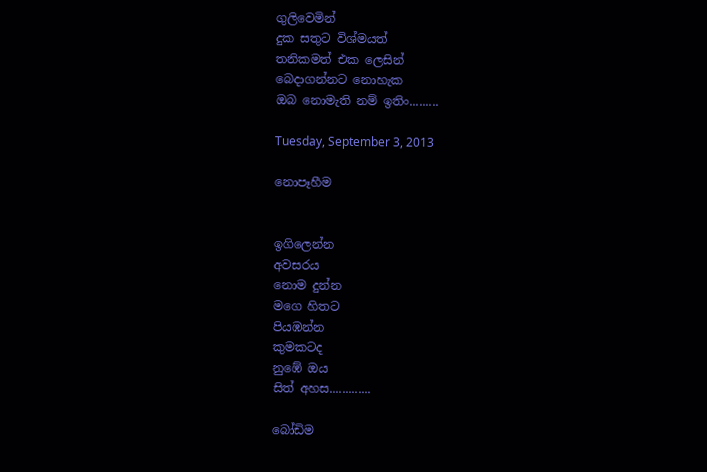ගුලිවෙමින්
දුක සතුට විශ්මයත්
තනිකමත් එක ලෙසින්
බෙදාගන්නට නොහැක
ඔබ නොමැති නම් ඉතිං.........

Tuesday, September 3, 2013

නොපෑහීම


ඉගිලෙන්න
අවසරය
නොම දුන්න
මගෙ හිතට
පියඹන්න
කුමකටද
නුඹේ ඔය
සිත් අහස.............

බෝඩිම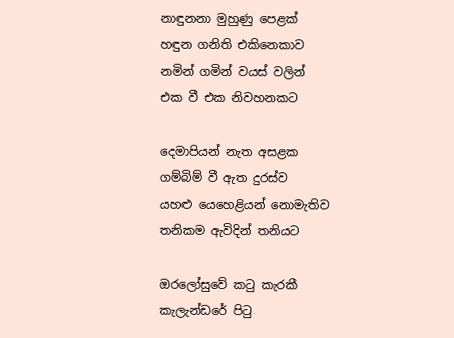නාඳුනනා මුහුණු පෙළක්
හඳුන ගනිති එකිනෙකාව
නමින් ගමින් වයස් වලින්
එක වී එක නිවහනකට

දෙමාපියන් නැත අසළක
ගම්බිම් වී ඇත දුරස්ව
යහළු යෙහෙළියන් නොමැතිව
තනිකම ඇවිදින් තනියට

ඔරලෝසුවේ කටු කැරකී
කැලැන්ඩරේ පිටු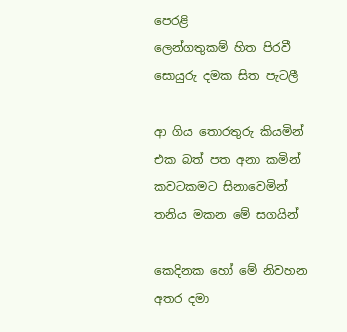පෙරළි
ලෙන්ගතුකම් හිත පිරවී
සොයුරු දමක සිත පැටලී

ආ ගිය තොරතුරු කියමින්
එක බත් පත අනා කමින්
කවටකමට සිනාවෙමින්
තනිය මකන මේ සගයින්

කෙදිනක හෝ මේ නිවහන
අතර දමා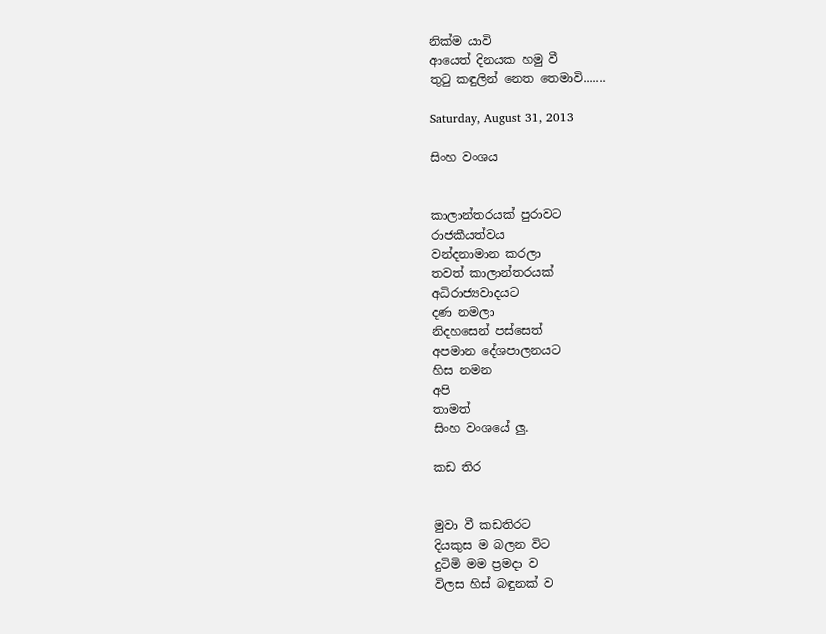නික්ම යාවි
ආයෙත් දිනයක හමු වී
තුටු කඳුලින් නෙත තෙමාවි.......

Saturday, August 31, 2013

සිංහ වංශය


කාලාන්තරයක් පුරාවට
රාජකීයත්වය
වන්දනාමාන කරලා
තවත් කාලාන්තරයක්
අධිරාජ්‍යවාදයට
දණ නමලා
නිදහසෙන් පස්සෙත්
අපමාන දේශපාලනයට
හිස නමන
අපි
තාමත්
සිංහ වංශයේ ලු.

කඩ තිර


මුවා වී කඩතිරට
දියකුස ම බලන විට
දුටිමි මම ප්‍රමදා ව
විලස හිස් බඳුනක් ව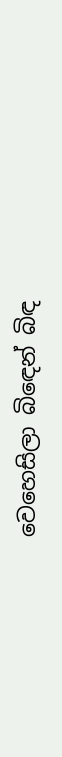වෙහෙසිලා බිඳෙන් බිඳ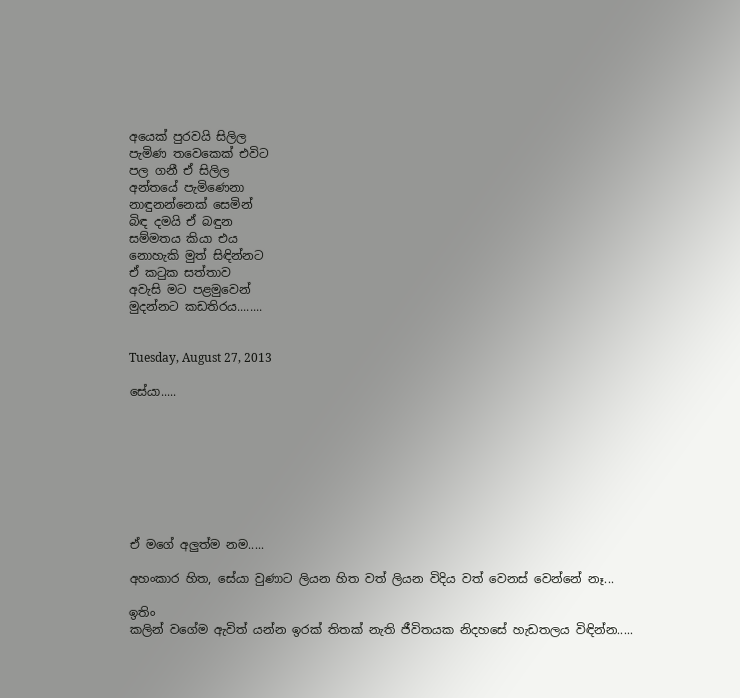අයෙක් පුරවයි සිලිල
පැමිණ තවෙකෙක් එවිට
පල ගනී ඒ සිලිල
අන්තයේ පැමිණෙනා
නාඳුනන්නෙක් සෙමින්
බිඳ දමයි ඒ බඳුන
සම්මතය කියා එය
නොහැකි මුත් සිඳින්නට
ඒ කටුක සත්තාව
අවැසි මට පළමුවෙන්
මුදන්නට කඩතිරය........


Tuesday, August 27, 2013

සේයා.....








ඒ මගේ අලුත්ම නම.....

අහංකාර හිත, සේයා වුණාට ලියන හිත වත් ලියන විදිය වත් වෙනස් වෙන්නේ නෑ...

ඉතිං
කලින් වගේම ඇවිත් යන්න ඉරක් තිතක් නැති ජීවිතයක නිදහසේ හැඩතලය විඳින්න.....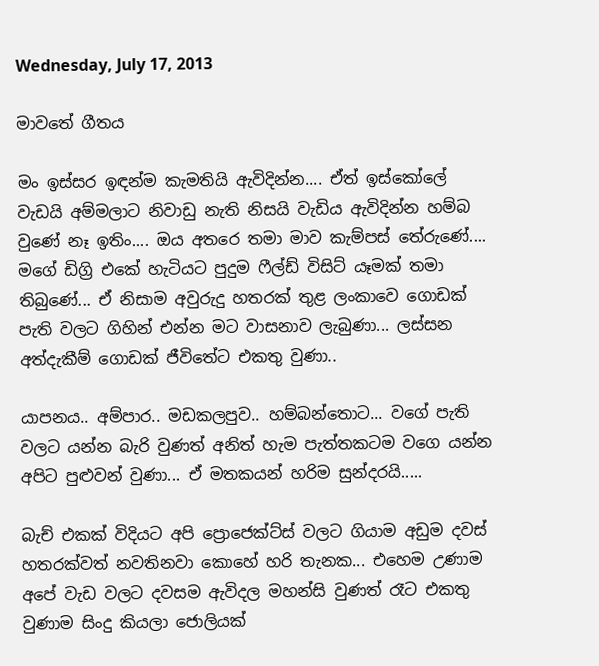Wednesday, July 17, 2013

මාවතේ ගීතය

මං ඉස්සර ඉඳන්ම කැමතියි ඇවිදින්න.... ඒත් ඉස්කෝලේ වැඩයි අම්මලාට නිවාඩු නැති නිසයි වැඩිය ඇවිදින්න හම්බ වුණේ නෑ ඉතිං.... ඔය අතරෙ තමා මාව කැම්පස් තේරුණේ.... මගේ ඩිග්‍රි එකේ හැටියට පුදුම ෆීල්ඩ් විසිට් යෑමක් තමා තිබුණේ... ඒ නිසාම අවුරුදු හතරක් තුළ ලංකාවෙ ගොඩක් පැති වලට ගිහින් එන්න මට වාසනාව ලැබුණා... ලස්සන අත්දැකීම් ගොඩක් ජීවිතේට එකතු වුණා..

යාපනය.. අම්පාර.. මඩකලපුව.. හම්බන්තොට... වගේ පැති වලට යන්න බැරි වුණත් අනිත් හැම පැත්තකටම වගෙ යන්න අපිට පුළුවන් වුණා... ඒ මතකයන් හරිම සුන්දරයි.....

බැච් එකක් විදියට අපි ප්‍රොජෙක්ට්ස් වලට ගියාම අඩුම දවස් හතරක්වත් නවතිනවා කොහේ හරි තැනක... එහෙම උණාම අපේ වැඩ වලට දවසම ඇවිදල මහන්සි වුණත් රෑට එකතු වුණාම සිංදු කියලා ජොලියක්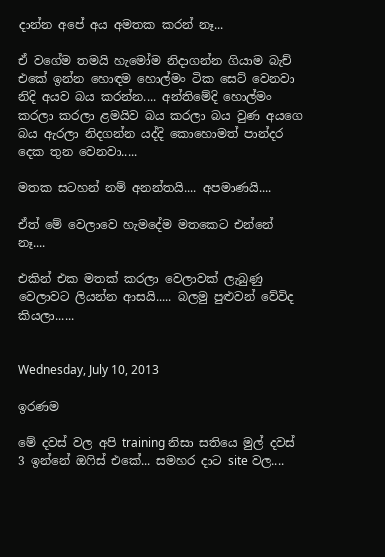දාන්න අපේ අය අමතක කරන් නෑ...

ඒ වගේම තමයි හැමෝම නිදාගන්න ගියාම බැච් එකේ ඉන්න හොඳම හොල්මං ටික සෙට් වෙනවා නිදි අයව බය කරන්න.... අන්තිමේදි හොල්මං කරලා කරලා ළමයිව බය කරලා බය වුණ අයගෙ බය ඇරලා නිදගන්න යද්දි කොහොමත් පාන්දර දෙක තුන වෙනවා.....

මතක සටහන් නම් අනන්තයි.... අපමාණයි....

ඒත් මේ වෙලාවෙ හැමදේම මතකෙට එන්නේ නෑ....

එකින් එක මතක් කරලා වෙලාවක් ලැබුණු වෙලාවට ලියන්න ආසයි..... බලමු පුළුවන් වේවිද කියලා......


Wednesday, July 10, 2013

ඉරණම

මේ දවස් වල අපි training නිසා සතියෙ මුල් දවස් 3 ඉන්නේ ඔෆිස් එකේ... සමහර දාට site වල....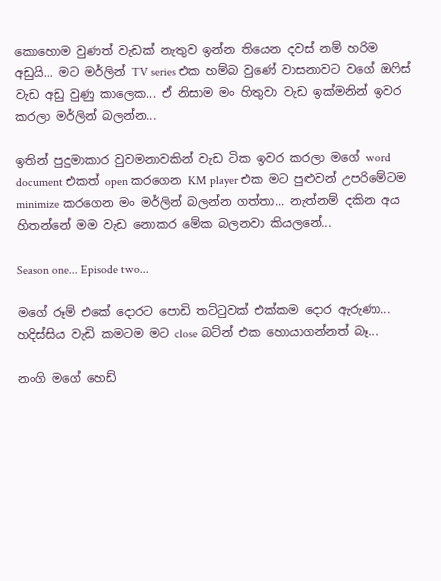කොහොම වුණත් වැඩක් නැතුව ඉන්න තියෙන දවස් නම් හරිම අඩුයි... මට මර්ලින් TV series එක හම්බ වුණේ වාසනාවට වගේ ඔෆිස් වැඩ අඩු වුණු කාලෙක... ඒ නිසාම මං හිතුවා වැඩ ඉක්මනින් ඉවර කරලා මර්ලින් බලන්න...

ඉතින් පුදුමාකාර වුවමනාවකින් වැඩ ටික ඉවර කරලා මගේ word document එකත් open කරගෙන KM player එක මට පුළුවන් උපරිමේටම minimize කරගෙන මං මර්ලින් බලන්න ගත්තා... නැත්නම් දකින අය හිතන්නේ මම වැඩ නොකර මේක බලනවා කියලනේ...

Season one... Episode two...

මගේ රූම් එකේ දොරට පොඩි තට්ටුවක් එක්කම දොර ඇරුණා... හදිස්සිය වැඩි කමටම මට close බට්න් එක හොයාගන්නත් බෑ...

නංගි මගේ හෙඩ්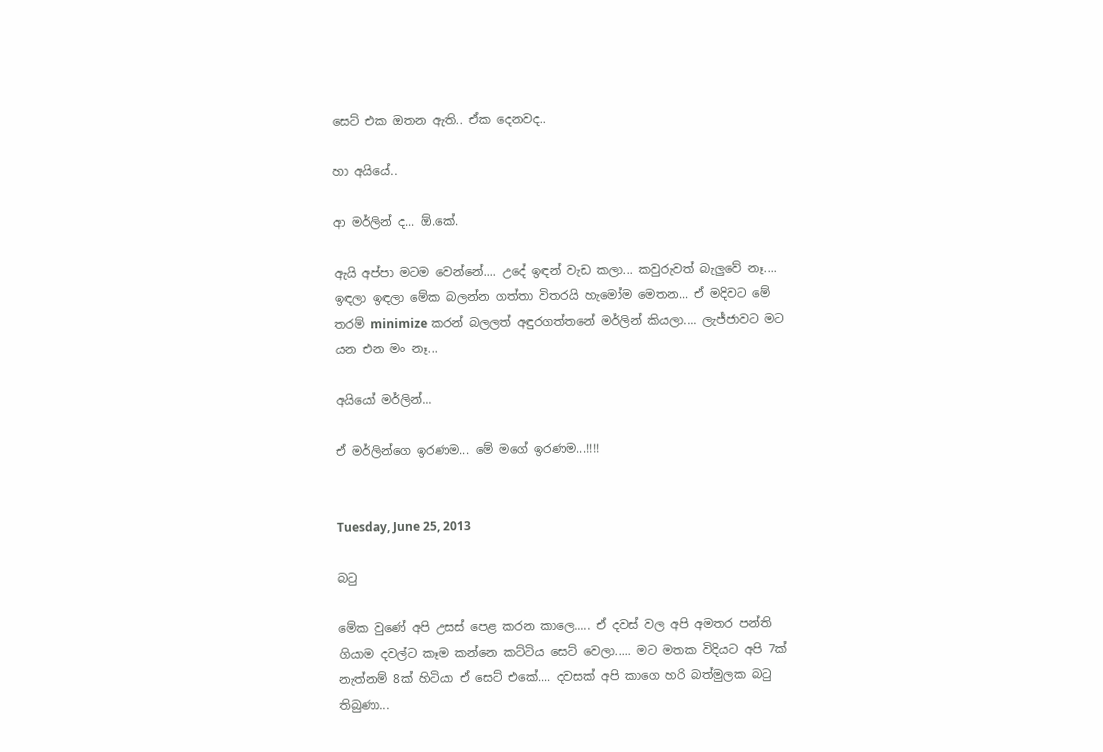සෙට් එක ඔතන ඇති.. ඒක දෙනවද..

හා අයියේ..

ආ මර්ලින් ද... ඕ.කේ.

ඇයි අප්පා මටම වෙන්නේ.... උදේ ඉඳන් වැඩ කලා... කවුරුවත් බැලුවේ නෑ.... ඉඳලා ඉඳලා මේක බලන්න ගත්තා විතරයි හැමෝම මෙතන... ඒ මදිවට මේ තරම් minimize කරන් බලලත් අඳුරගත්තනේ මර්ලින් කියලා.... ලැජ්ජාවට මට යන එන මං නෑ...

අයියෝ මර්ලින්...

ඒ මර්ලින්ගෙ ඉරණම... මේ මගේ ඉරණම...!!!!


Tuesday, June 25, 2013

බටු

මේක වුණේ අපි උසස් පෙළ කරන කාලෙ..... ඒ දවස් වල අපි අමතර පන්ති ගියාම දවල්ට කෑම කන්නෙ කට්ටිය සෙට් වෙලා..... මට මතක විදියට අපි 7ක් නැත්නම් 8ක් හිටියා ඒ සෙට් එකේ.... දවසක් අපි කාගෙ හරි බත්මුලක බටු තිබුණා...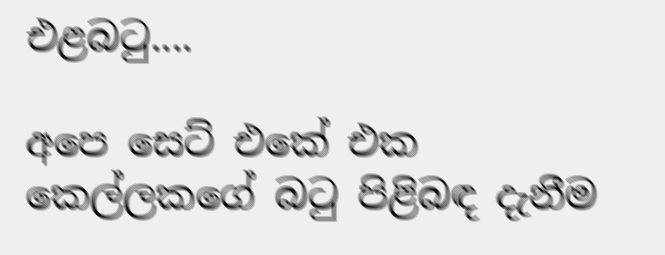එළබටු....

අපෙ සෙට් එකේ එක කෙල්ලකගේ බටු පිළිබඳ දැනීම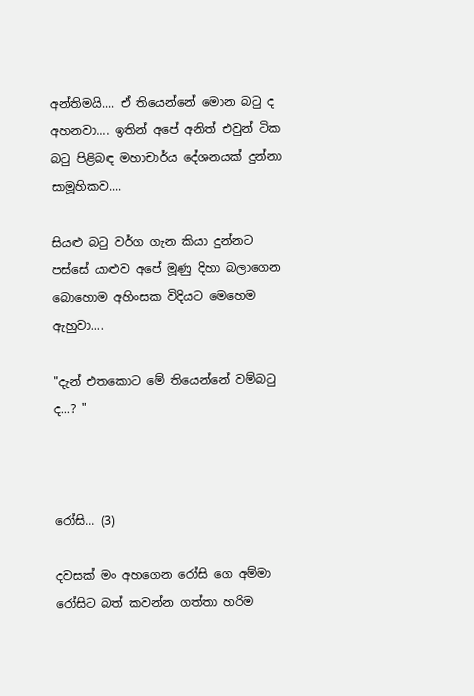අන්තිමයි.... ඒ තියෙන්නේ මොන බටු ද අහනවා.... ඉතින් අපේ අනිත් එවුන් ටික බටු පිළිබඳ මහාචාර්ය දේශනයක් දුන්නා සාමූහිකව....

සියළු බටු වර්ග ගැන කියා දුන්නට පස්සේ යාළුව අපේ මූණු දිහා බලාගෙන බොහොම අහිංසක විදියට මෙහෙම ඇහුවා....

"දැන් එතකොට මේ තියෙන්නේ වම්බටු ද...? "



රෝසි... (3)

දවසක් මං අහගෙන රෝසි ගෙ අම්මා රෝසිට බත් කවන්න ගත්තා හරිම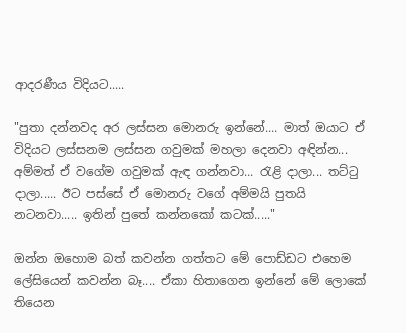ආදරණීය විදියට.....

"පුතා දන්නවද අර ලස්සන මොනරු ඉන්නේ.... මාත් ඔයාට ඒ විදියට ලස්සනම ලස්සන ගවුමක් මහලා දෙනවා අඳින්න... අම්මත් ඒ වගේම ගවුමක් ඇඳ ගන්නවා... රැළි දාලා... තට්ටු දාලා..... ඊට පස්සේ ඒ මොනරු වගේ අම්මයි පුතයි නටනවා..... ඉතින් පුතේ කන්නකෝ කටක්....."

ඔන්න ඔහොම බත් කවන්න ගත්තට මේ පොඩ්ඩට එහෙම ලේසියෙන් කවන්න බෑ.... ඒකා හිතාගෙන ඉන්නේ මේ ලොකේ තියෙන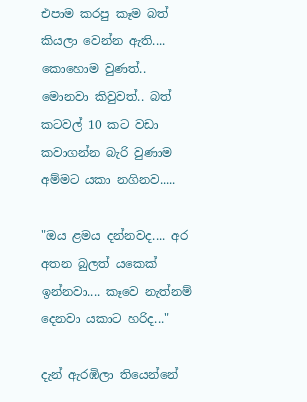එපාම කරපු කෑම බත් කියලා වෙන්න ඇති.... කොහොම වුණත්.. මොනවා කිවුවත්.. බත් කටවල් 10 කට වඩා කවාගන්න බැරි වුණාම අම්මට යකා නගිනව.....

"ඔය ළමය දන්නවද.... අර අතන බුලත් යකෙක් ඉන්නවා.... කෑවෙ නැත්නම් දෙනවා යකාට හරිද..."

දැන් ඇරඹිලා තියෙන්නේ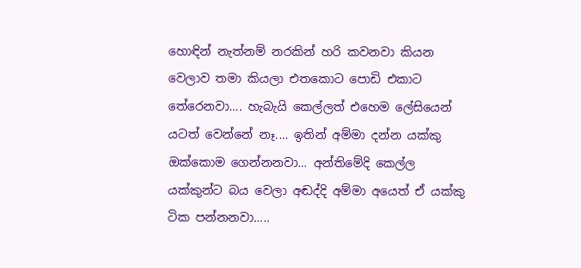හොඳින් නැත්නම් නරකින් හරි කවනවා කියන වෙලාව තමා කියලා එතකොට පොඩි එකාට තේරෙනවා.... හැබැයි කෙල්ලත් එහෙම ලේසියෙන් යටත් වෙන්නේ නෑ.... ඉතින් අම්මා දන්න යක්කු ඔක්කොම ගෙන්නනවා... අන්තිමේදි කෙල්ල යක්කුන්ට බය වෙලා අඬද්දි අම්මා අයෙත් ඒ යක්කු ටික පන්නනවා.....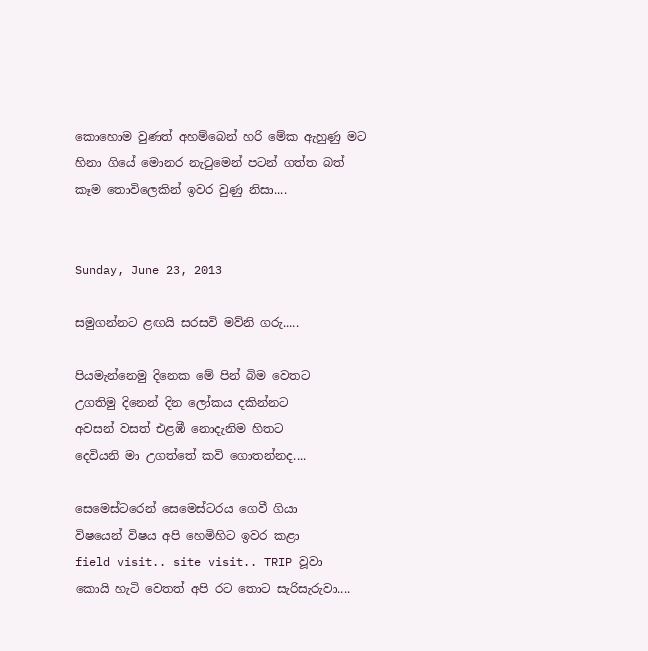කොහොම වුණත් අහම්බෙන් හරි මේක ඇහුණු මට හිනා ගියේ මොනර නැටුමෙන් පටන් ගත්ත බත් කෑම තොවිලෙකින් ඉවර වුණු නිසා....


Sunday, June 23, 2013

සමුගන්නට ළඟයි සරසවි මව්නි ගරු.....

පියමැන්නෙමු දිනෙක මේ පින් බිම වෙතට
උගතිමු දිනෙන් දින ලෝකය දකින්නට
අවසන් වසත් එළඹී නොදැනිම හිතට
දෙවියනි මා උගත්තේ කවි ගොතන්නද....

සෙමෙස්ටරෙන් සෙමෙස්ටරය ගෙවී ගියා
විෂයෙන් විෂය අපි හෙමිහිට ඉවර කළා
field visit.. site visit.. TRIP වූවා
කොයි හැටි වෙතත් අපි රට තොට සැරිසැරුවා....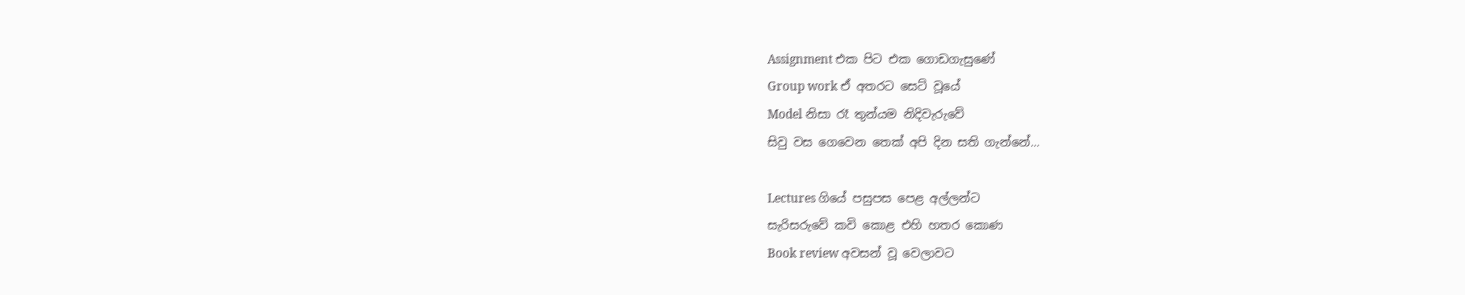Assignment එක පිට එක ගොඩගැසුණේ
Group work ඒ අතරට සෙට් වූයේ
Model නිසා රෑ තුන්යම නිදිවැරුවේ
සිවු වස ගෙවෙන තෙක් අපි දින සති ගැන්නේ...

Lectures ගියේ පසුපස පෙළ අල්ලන්ට
සැරිසරුවේ කවි කොළ එහි හතර කොණ
Book review අවසන් වූ වෙලාවට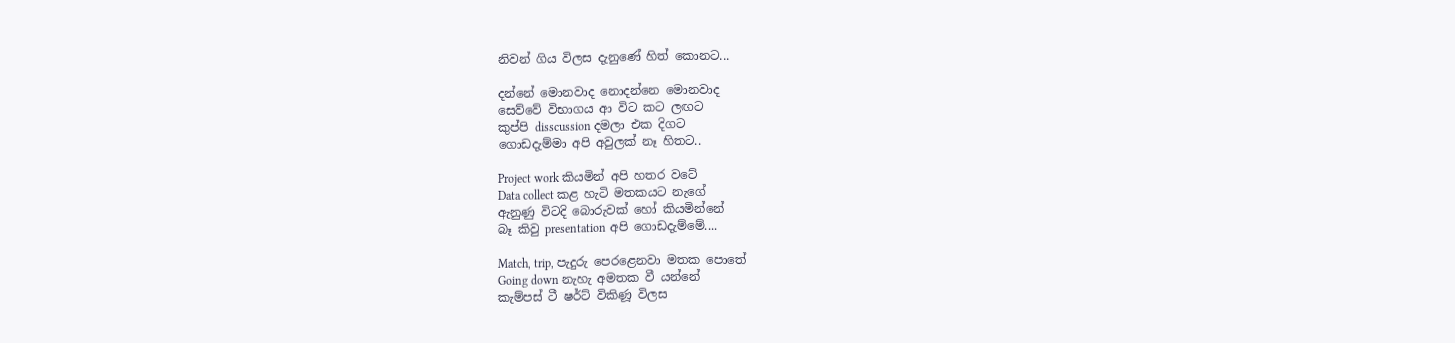නිවන් ගිය විලස දැනුණේ හිත් කොනට...

දන්නේ මොනවාද නොදන්නෙ මොනවාද
සෙව්වේ විභාගය ආ විට කට ලඟට
කුප්පි disscussion දමලා එක දිගට
ගොඩදැම්මා අපි අවුලක් නෑ හිතට..

Project work කියමින් අපි හතර වටේ
Data collect කළ හැටි මතකයට නැගේ
ඇනුණු විටදි බොරුවක් හෝ කියමින්නේ
බෑ කිවු presentation අපි ගොඩදැම්මේ....

Match, trip, පැදුරු පෙරළෙනවා මතක පොතේ
Going down නැහැ අමතක වී යන්නේ
කැම්පස් ටී ෂර්ට් විකිණූ විලස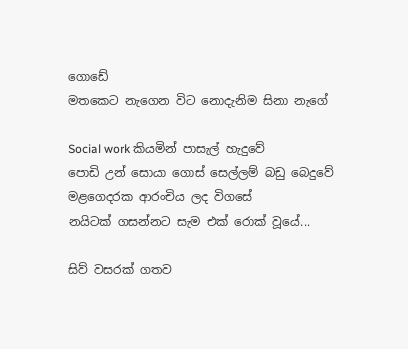ගොඩේ
මතකෙට නැගෙන විට නොදැනිම සිනා නැගේ

Social work කියමින් පාසැල් හැදුවේ
පොඩි උන් සොයා ගොස් සෙල්ලම් බඩු බෙදුවේ
මළගෙදරක ආරංචිය ලද විගසේ
නයිටක් ගසන්නට සැම එක් රොක් වූයේ...

සිව් වසරක් ගතව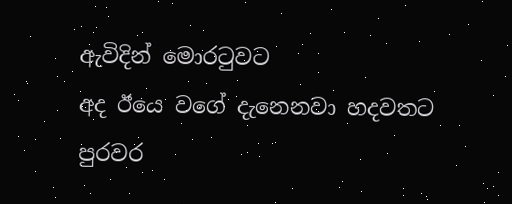ඇවිදින් මොරටුවට
අද ඊයෙ වගේ දැනෙනවා හදවතට
පුරවර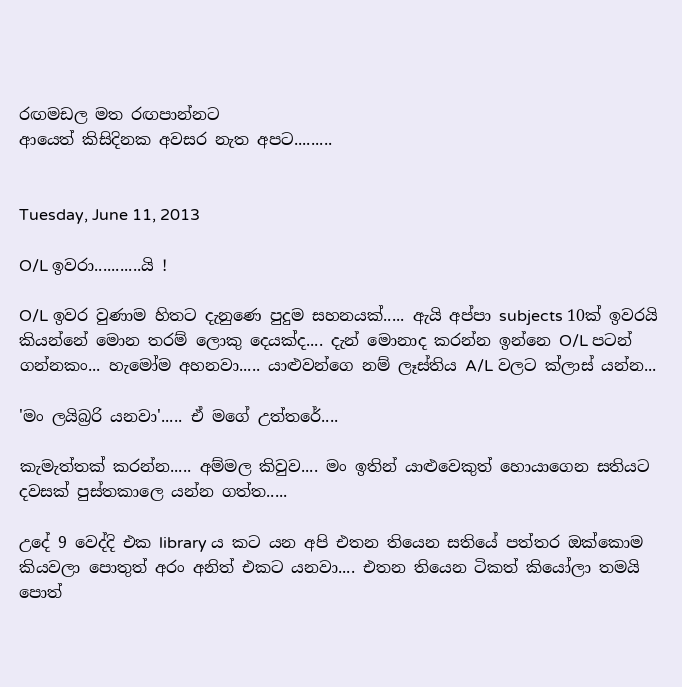රඟමඩල මත රඟපාන්නට
ආයෙත් කිසිදිනක අවසර නැත අපට.........


Tuesday, June 11, 2013

O/L ඉවරා...........යි !

O/L ඉවර වුණාම හිතට දැනුණෙ පුදුම සහනයක්..... ඇයි අප්පා subjects 10ක් ඉවරයි කියන්නේ මොන තරම් ලොකු දෙයක්ද.... දැන් මොනාද කරන්න ඉන්නෙ O/L පටන් ගන්නකං... හැමෝම අහනවා..... යාළුවන්ගෙ නම් ලෑස්තිය A/L වලට ක්ලාස් යන්න...

'මං ලයිබ්‍රරි යනවා'..... ඒ මගේ උත්තරේ....

කැමැත්තක් කරන්න..... අම්මල කිවුව.... මං ඉතින් යාළුවෙකුත් හොයාගෙන සතියට දවසක් පුස්තකාලෙ යන්න ගත්ත.....

උදේ 9 වෙද්දි එක library ය කට යන අපි එතන තියෙන සතියේ පත්තර ඔක්කොම කියවලා පොතුත් අරං අනිත් එකට යනවා.... එතන තියෙන ටිකත් කියෝලා තමයි පොත්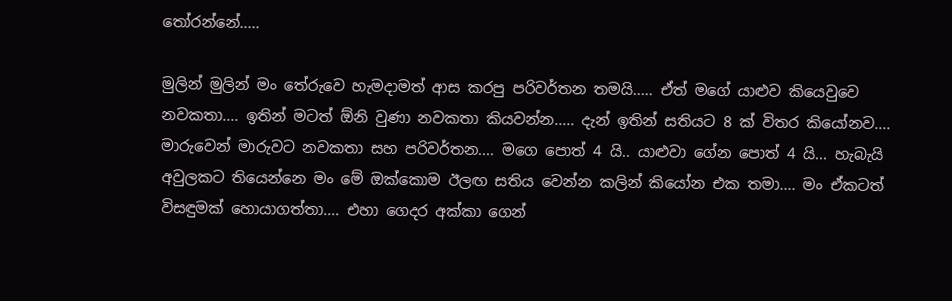තෝරන්නේ.....

මුලින් මුලින් මං තේරුවෙ හැමදාමත් ආස කරපු පරිවර්තන තමයි..... ඒත් මගේ යාළුව කියෙවුවෙ නවකතා.... ඉතින් මටත් ඕනි වුණා නවකතා කියවන්න..... දැන් ඉතින් සතියට 8 ක් විතර කියෝනව.... මාරුවෙන් මාරුවට නවකතා සහ පරිවර්තන.... මගෙ පොත් 4 යි.. යාළුවා ගේන පොත් 4 යි... හැබැයි අවුලකට තියෙන්නෙ මං මේ ඔක්කොම ඊලඟ සතිය වෙන්න කලින් කියෝන එක තමා.... මං ඒකටත් විසඳුමක් හොයාගත්තා.... එහා ගෙදර අක්කා ගෙන්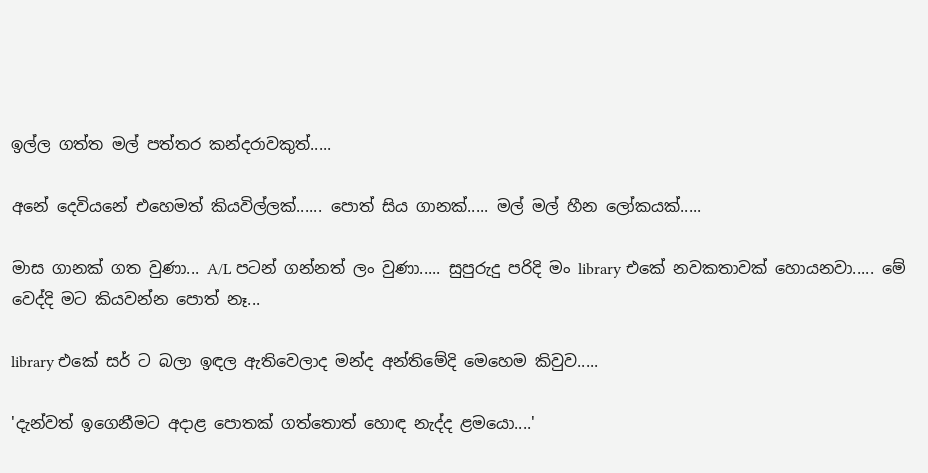ඉල්ල ගත්ත මල් පත්තර කන්දරාවකුත්.....

අනේ දෙවියනේ එහෙමත් කියවිල්ලක්...... පොත් සිය ගානක්..... මල් මල් හීන ලෝකයක්.....

මාස ගානක් ගත වුණා... A/L පටන් ගන්නත් ලං වුණා..... සුපුරුදු පරිදි මං library එකේ නවකතාවක් හොයනවා..... මේ වෙද්දි මට කියවන්න පොත් නෑ...

library එකේ සර් ට බලා ඉඳල ඇතිවෙලාද මන්ද අන්තිමේදි මෙහෙම කිවුව.....

'දැන්වත් ඉගෙනීමට අදාළ පොතක් ගත්තොත් හොඳ නැද්ද ළමයො....'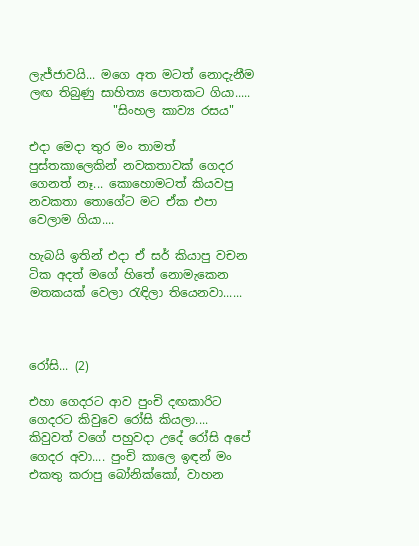ලැජ්ජාවයි... මගෙ අත මටත් නොදැනීම ලඟ තිබුණු සාහිත්‍ය පොතකට ගියා.....
              "සිංහල කාව්‍ය රසය"

එදා මෙදා තුර මං තාමත් පුස්තකාලෙකින් නවකතාවක් ගෙදර ගෙනත් නෑ... කොහොමටත් කියවපු නවකතා තොගේට මට ඒක එපා වෙලාම ගියා....

හැබයි ඉතින් එදා ඒ සර් කියාපු වචන ටික අදත් මගේ හිතේ නොමැකෙන මතකයක් වෙලා රැඳිලා තියෙනවා......



රෝසි... (2)

එහා ගෙදරට ආව පුංචි දඟකාරිට ගෙදරට කිවුවෙ රෝසි කියලා.... කිවුවත් වගේ පහුවදා උදේ රෝසි අපේ ගෙදර අවා.... පුංචි කාලෙ ඉඳන් මං එකතු කරාපු බෝනික්කෝ, වාහන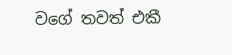වගේ තවත් එකී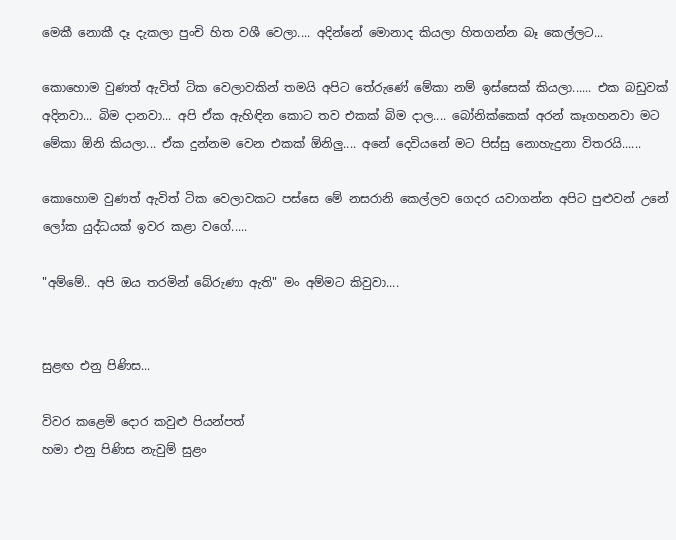මෙකී නොකී දෑ දැකලා පුංචි හිත වශී වෙලා.... අදින්නේ මොනාද කියලා හිතගන්න බෑ කෙල්ලට...

කොහොම වුණත් ඇවිත් ටික වෙලාවකින් තමයි අපිට තේරුණේ මේකා නම් ඉස්සෙක් කියලා...... එක බඩුවක් අදිනවා... බිම දානවා... අපි ඒක ඇහිඳින කොට තව එකක් බිම දාල.... බෝනික්කෙක් අරන් කෑගහනවා මට මේකා ඕනි කියලා... ඒක දුන්නම වෙන එකක් ඕනිලු.... අනේ දෙවියනේ මට පිස්සු නොහැදුනා විතරයි......

කොහොම වුණත් ඇවිත් ටික වෙලාවකට පස්සෙ මේ නසරානි කෙල්ලව ගෙදර යවාගන්න අපිට පුළුවන් උනේ ලෝක යුද්ධයක් ඉවර කළා වගේ.....

"අම්මේ.. අපි ඔය තරමින් බේරුණා ඇති" මං අම්මට කිවුවා....


සුළඟ එනු පිණිස...

විවර කළෙමි දොර කවුළු පියන්පත්
හමා එනු පිණිස නැවුම් සුළං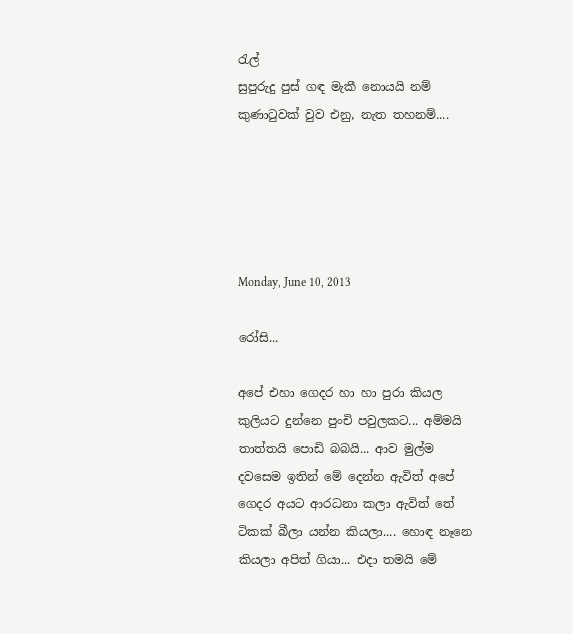රැල්
සුපුරුදු පුස් ගඳ මැකී නොයයි නම්
කුණාටුවක් වුව එනු, නැත තහනම්....





Monday, June 10, 2013

රෝසි...

අපේ එහා ගෙදර හා හා පුරා කියල කුලියට දුන්නෙ පුංචි පවුලකට... අම්මයි තාත්තයි පොඩි බබයි... ආව මුල්ම දවසෙම ඉතින් මේ දෙන්න ඇවිත් අපේ ගෙදර අයට ආරධනා කලා ඇවිත් තේ ටිකක් බීලා යන්න කියලා.... හොඳ නෑනෙ කියලා අපිත් ගියා... එදා තමයි මේ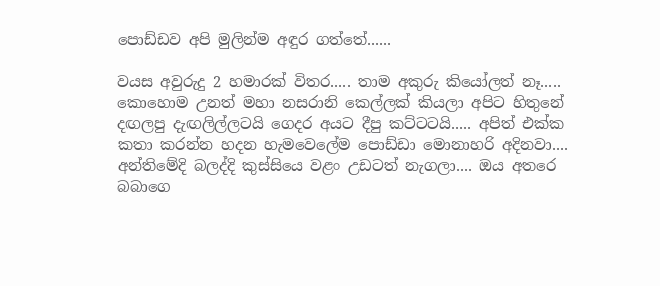පොඩ්ඩව අපි මුලින්ම අඳුර ගත්තේ......

වයස අවුරුදු 2 හමාරක් විතර..... තාම අකුරු කියෝලත් නෑ..... කොහොම උනත් මහා නසරානි කෙල්ලක් කියලා අපිට හිතුනේ දඟලපු දැඟලිල්ලටයි ගෙදර අයට දීපු කට්ටටයි..... අපිත් එක්ක කතා කරන්න හදන හැමවෙලේම පොඩ්ඩා මොනාහරි අදිනවා.... අන්තිමේදි බලද්දි කුස්සියෙ වළං උඩටත් නැගලා.... ඔය අතරෙ බබාගෙ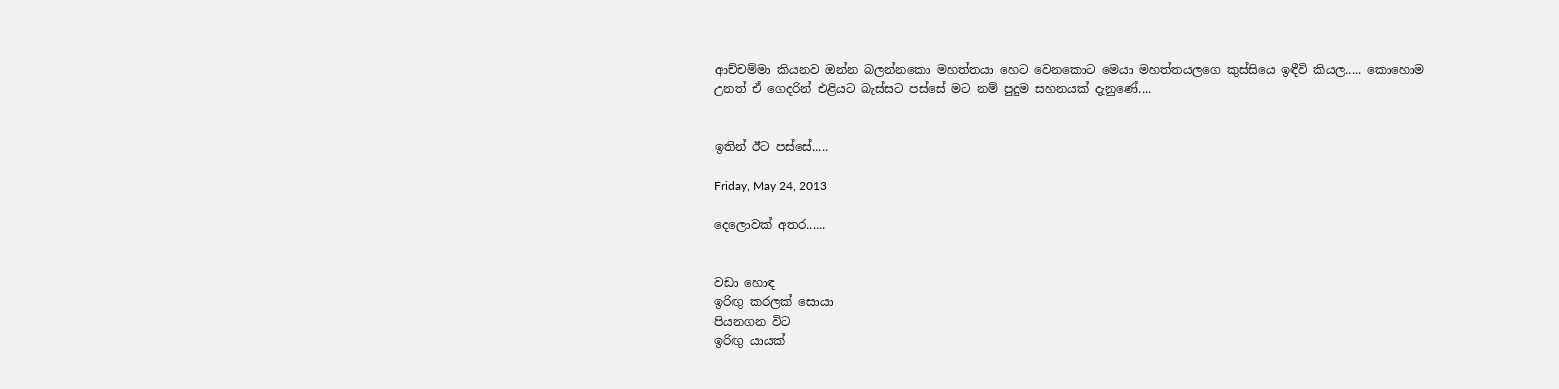ආච්චම්මා කියනව ඔන්න බලන්නකො මහත්තයා හෙට වෙනකොට මෙයා මහත්තයලගෙ කුස්සියෙ ඉඳීවි කියල..... කොහොම උනත් ඒ ගෙදරින් එළියට බැස්සට පස්සේ මට නම් පුදුම සහනයක් දැනුණේ....


ඉතින් ඊට පස්සේ.....

Friday, May 24, 2013

දෙලොවක් අතර......


වඩා හොඳ
ඉරිඟු කරලක් සොයා
පියනගන විට
ඉරිඟු යායක්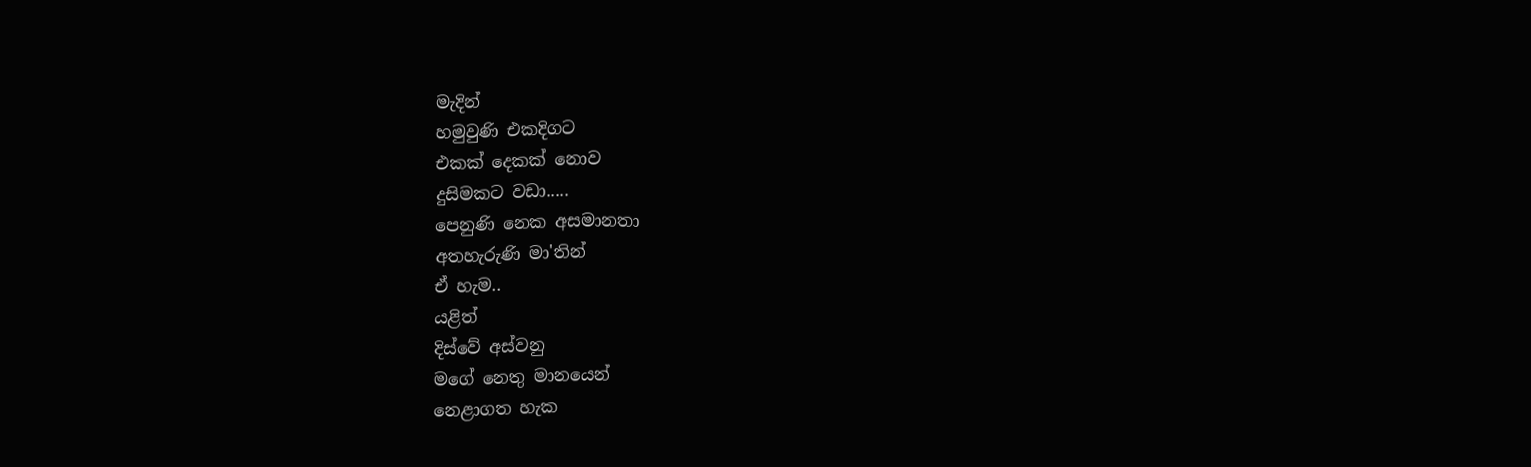මැදින්
හමුවුණි එකදිගට
එකක් දෙකක් නොව
දුසිමකට වඩා.....
පෙනුණි නෙක අසමානතා
අතහැරුණි මා'තින්
ඒ හැම..
යළිත්
දිස්වේ අස්වනු
මගේ නෙතු මානයෙන්
නෙළාගත හැක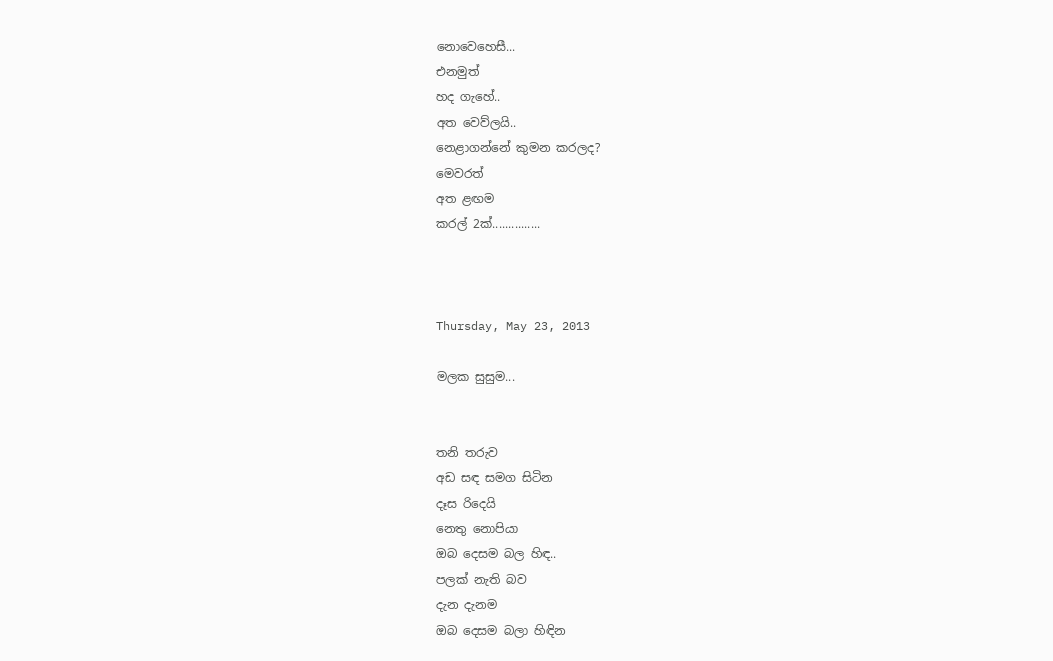නොවෙහෙසී...
එනමුත්
හද ගැහේ..
අත වෙව්ලයි..
නෙළාගන්නේ කුමන කරලද?
මෙවරත්
අත ළඟම
කරල් 2ක්...............



Thursday, May 23, 2013

මලක සුසුම...


තනි තරුව
අඩ සඳ සමග සිටින
දෑස රිදෙයි
නෙතු නොපියා
ඔබ දෙසම බල හිඳ..
පලක් නැති බව
දැන දැනම
ඔබ දෙසම බලා හිඳින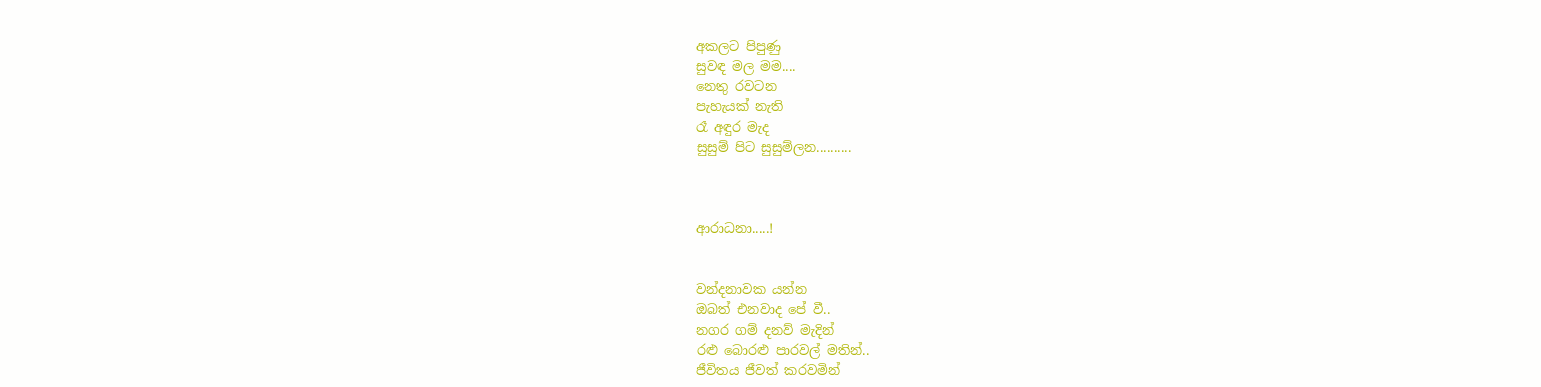අකලට පිපුණු
සුවඳ මල මම....
නෙතු රවටන
පැහැයක් නැති
රෑ අඳුර මැද
සුසුම් පිට සුසුම්ලන..........



ආරාධනා.....!


වන්දනාවක යන්න
ඔබත් එනවාද පේ වී..
නගර ගම් දනව් මැදින්
රළු බොරළු පාරවල් මතින්..
ජීවිතය ජීවත් කරවමින්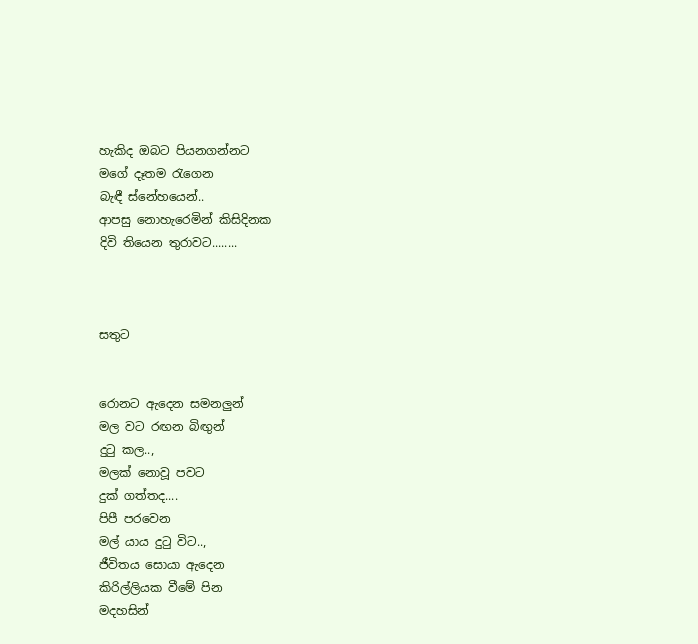හැකිද ඔබට පියනගන්නට
මගේ දෑතම රැගෙන
බැඳී ස්නේහයෙන්..
ආපසු නොහැරෙමින් කිසිදිනක
දිවි තියෙන තුරාවට........



සතුට


රොනට ඇදෙන සමනලුන්
මල වට රඟන බිඟුන්
දුටු කල..,
මලක් නොවූ පවට
දුක් ගත්තද....
පිපී පරවෙන
මල් යාය දුටු විට..,
ජීවිතය සොයා ඇදෙන
කිරිල්ලියක වීමේ පින
මදහසින්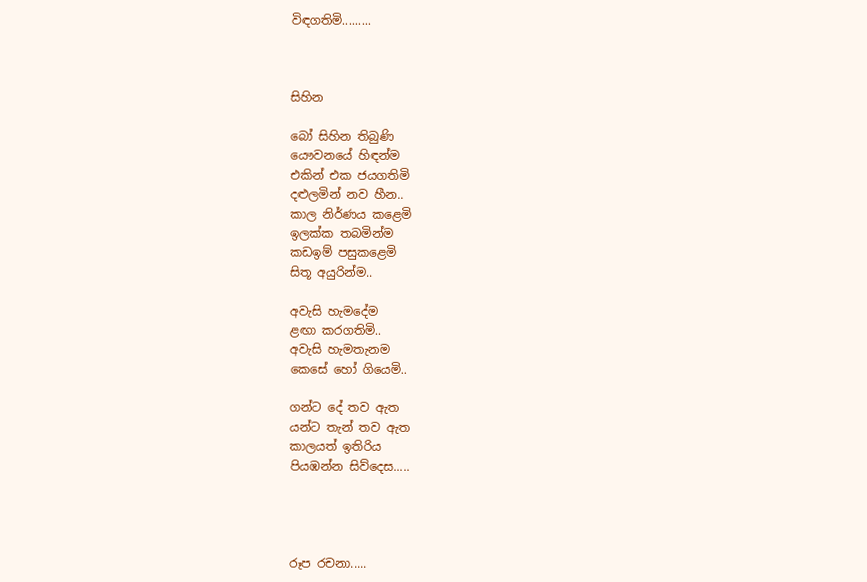විඳගතිමි.........



සිහින

බෝ සිහින තිබුණි
යෞවනයේ හිඳන්ම
එකින් එක ජයගතිමි
දළුලමින් නව හීන..
කාල නිර්ණය කළෙමි
ඉලක්ක තබමින්ම
කඩඉම් පසුකළෙමි
සිතූ අයුරින්ම..

අවැසි හැමදේම
ළඟා කරගතිමි..
අවැසි හැමතැනම
කෙසේ හෝ ගියෙමි..

ගන්ට දේ තව ඇත
යන්ට තැන් තව ඇත
කාලයත් ඉතිරිය
පියඹන්න සිව්දෙස.....




රූප රචනා.....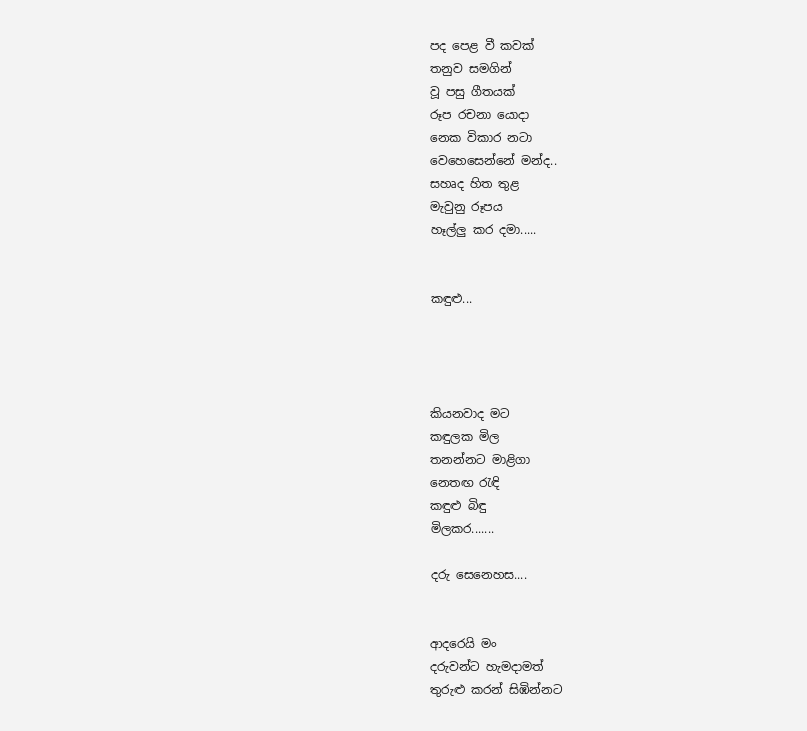පද පෙළ වී කවක්
තනුව සමගින්
වූ පසු ගීතයක්
රූප රචනා යොදා
නෙක විකාර නටා
වෙහෙසෙන්නේ මන්ද..
සහෘද හිත තුළ
මැවුනු රූපය
හෑල්ලු කර දමා.....


කඳුළු...




කියනවාද මට
කඳුලක මිල
තනන්නට මාළිගා
නෙතඟ රැඳි
කඳුළු බිඳු
මිලකර.......

දරු සෙනෙහස....


ආදරෙයි මං
දරුවන්ට හැමදාමත්
තුරුළු කරන් සිඹින්නට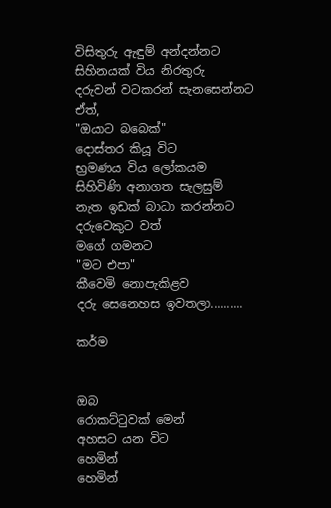විසිතුරු ඇඳුම් අන්දන්නට
සිහිනයක් විය නිරතුරු
දරුවන් වටකරන් සැනසෙන්නට
ඒත්,
"ඔයාට බබෙක්"
දොස්තර කියූ විට
භ්‍රමණය විය ලෝකයම
සිහිවිණි අනාගත සැලසුම්
නැත ඉඩක් බාධා කරන්නට
දරුවෙකුට වත්
මගේ ගමනට
"මට එපා"
කීවෙමි නොපැකිළව
දරු සෙනෙහස ඉවතලා..........

කර්ම


ඔබ
රොකට්ටුවක් මෙන්
අහසට යන විට
හෙමින්
හෙමින්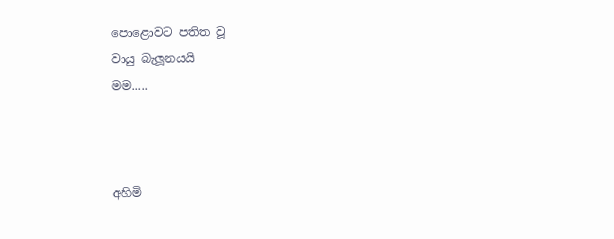පොළොවට පතිත වූ
වායු බැලූනයයි
මම.....



අහිමි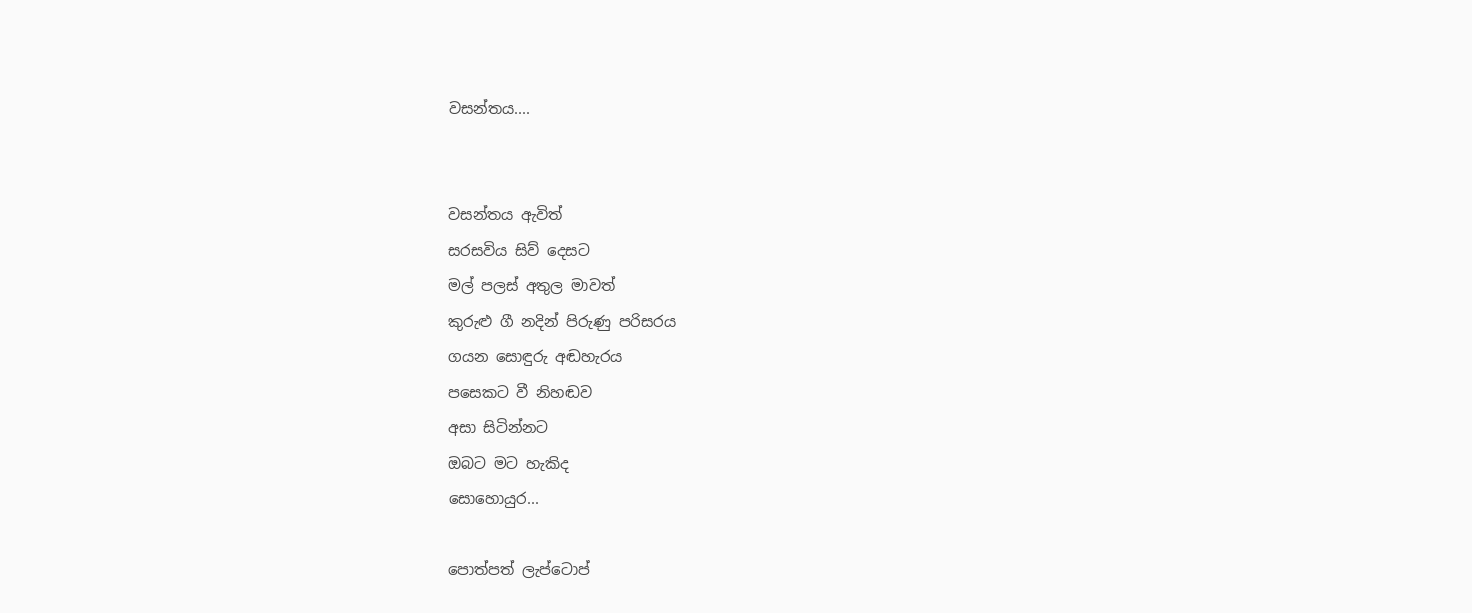වසන්තය....


වසන්තය ඇවිත්
සරසවිය සිව් දෙසට
මල් පලස් අතුල මාවත්
කුරුළු ගී නදින් පිරුණු පරිසරය
ගයන සොඳුරු අඬහැරය
පසෙකට වී නිහඬව
අසා සිටින්නට
ඔබට මට හැකිද
සොහොයුර...

පොත්පත් ලැප්ටොප්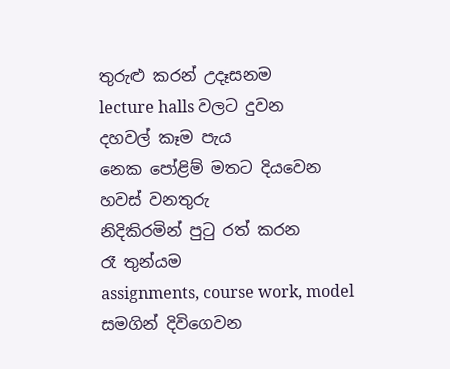තුරුළු කරන් උදෑසනම
lecture halls වලට දුවන
දහවල් කෑම පැය
නෙක පෝළිම් මතට දියවෙන
හවස් වනතුරු
නිදිකිරමින් පුටු රත් කරන
රෑ තුන්යම
assignments, course work, model
සමගින් දිවිගෙවන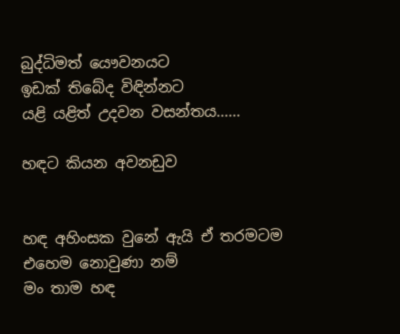බුද්ධිමත් යෞවනයට
ඉඩක් තිබේද විඳින්නට
යළි යළිත් උදවන වසන්තය......

හඳට කියන අවනඩුව


හඳ අහිංසක වුනේ ඇයි ඒ තරමටම
එහෙම නොවුණා නම්
මං තාම හඳ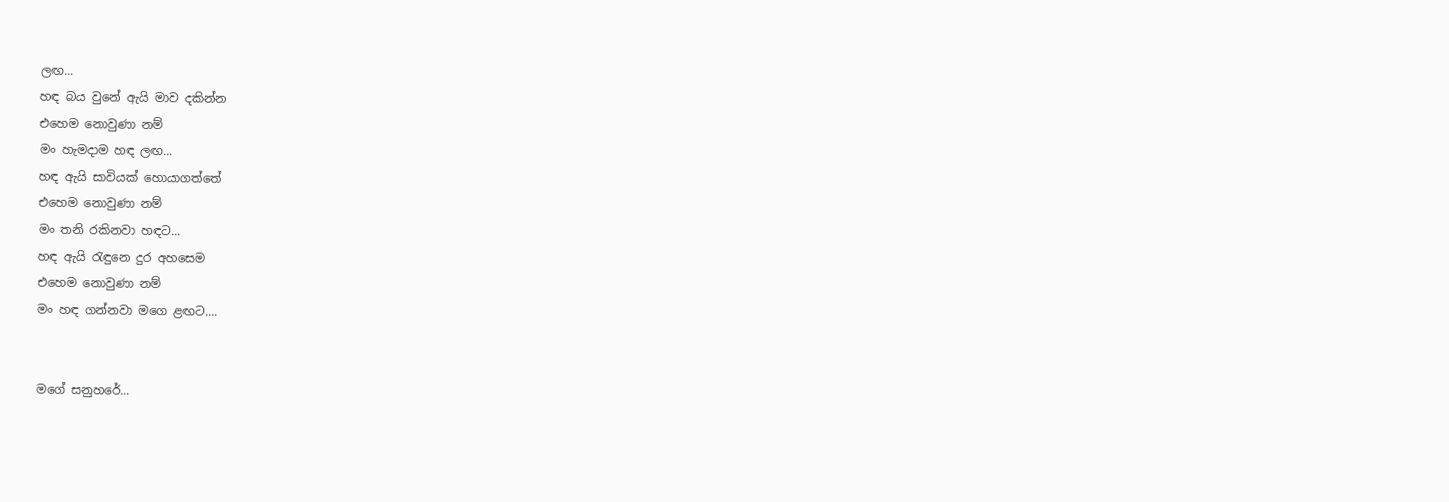ලඟ...
හඳ බය වුනේ ඇයි මාව දකින්න
එහෙම නොවුණා නම්
මං හැමදාම හඳ ලඟ...
හඳ ඇයි සාවියක් හොයාගත්තේ
එහෙම නොවුණා නම්
මං තනි රකිනවා හඳට...
හඳ ඇයි රැඳුනෙ දුර අහසෙම
එහෙම නොවුණා නම්
මං හඳ ගන්නවා මගෙ ළඟට....


මගේ සනුහරේ...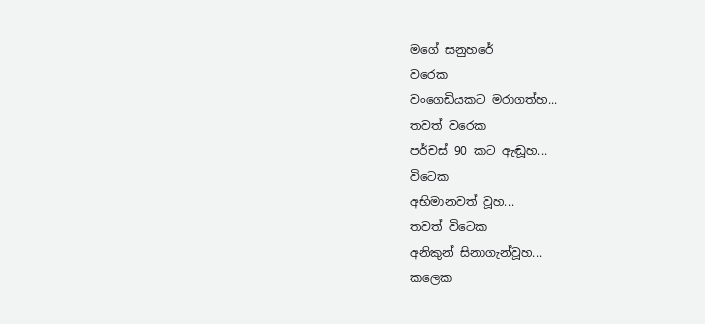මගේ සනුහරේ
වරෙක
වංගෙඩියකට මරාගත්හ...
තවත් වරෙක
පර්චස් 90 කට ඇඬූහ...
විටෙක
අභිමානවත් වූහ...
තවත් විටෙක
අනිකුන් සිනාගැන්වූහ...
කලෙක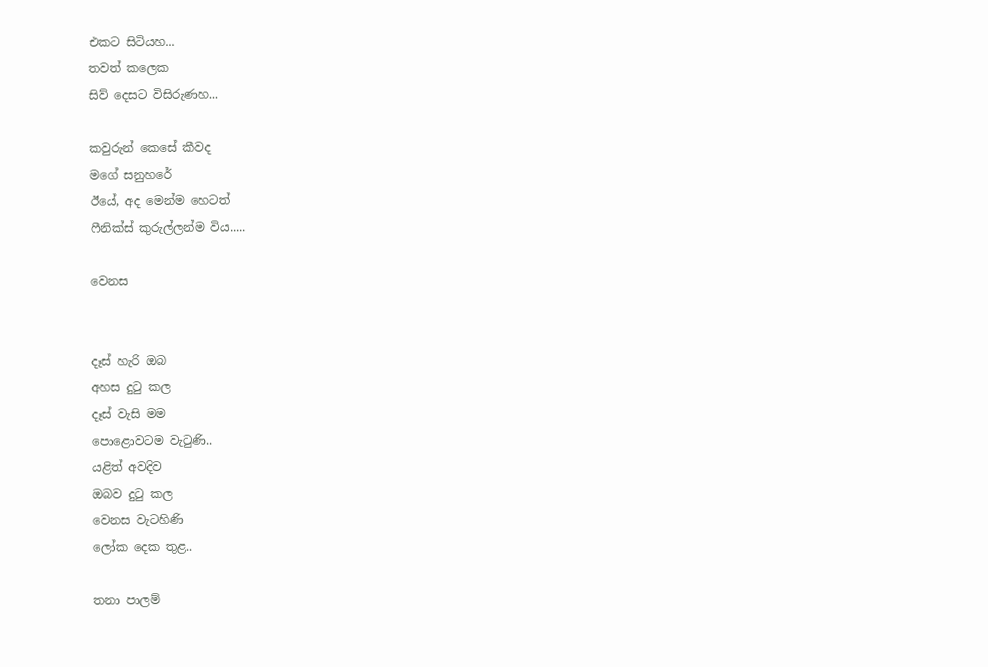එකට සිටියහ...
තවත් කලෙක
සිව් දෙසට විසිරුණහ...

කවුරුන් කෙසේ කීවද
මගේ සනුහරේ
ඊයේ, අද මෙන්ම හෙටත්
ෆීනික්ස් කුරුල්ලන්ම විය.....

වෙනස


දෑස් හැරි ඔබ
අහස දුටු කල
දෑස් වැසි මම
පොළොවටම වැටුණි..
යළිත් අවදිව
ඔබව දුටු කල
වෙනස වැටහිණි
ලෝක දෙක තුළ..

තනා පාලම්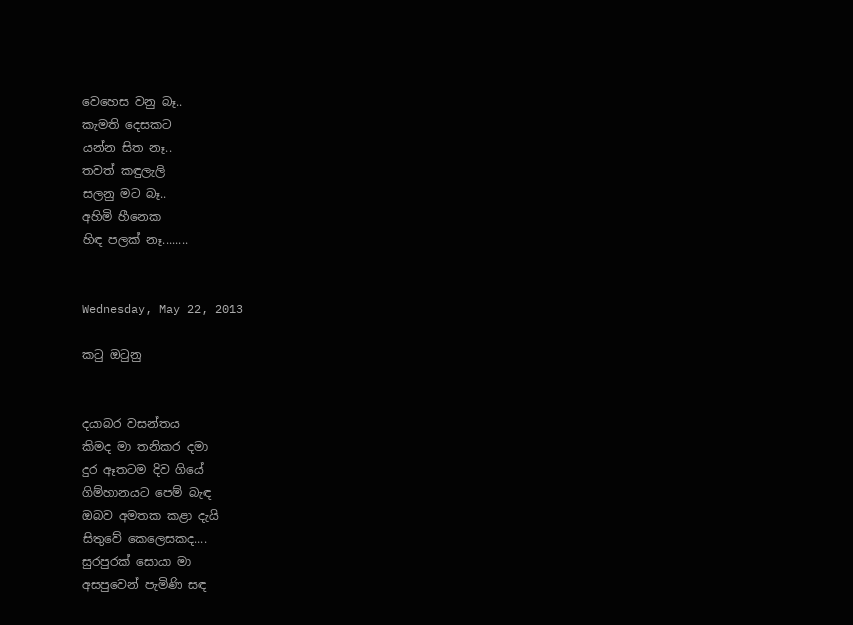වෙහෙස වනු බෑ..
කැමති දෙසකට
යන්න සිත නෑ..
තවත් කඳුලැලි
සලනු මට බෑ..
අහිමි හීනෙක
හිඳ පලක් නෑ........


Wednesday, May 22, 2013

කටු ඔටුනු


දයාබර වසන්තය
කිමද මා තනිකර දමා
දුර ඈතටම දිව ගියේ
ගිම්හානයට පෙම් බැඳ
ඔබව අමතක කළා දැයි
සිතුවේ කෙලෙසකද....
සුරපුරක් සොයා මා
අසපුවෙන් පැමිණි සඳ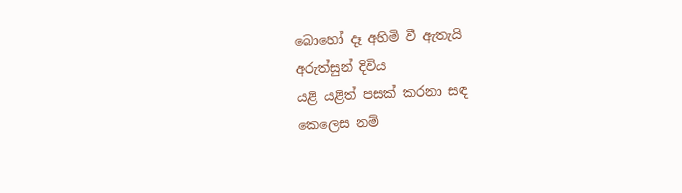බොහෝ දෑ අහිමි වී ඇතැයි
අරුත්සුන් දිවිය
යළි යළිත් පසක් කරනා සඳ
කෙලෙස නම්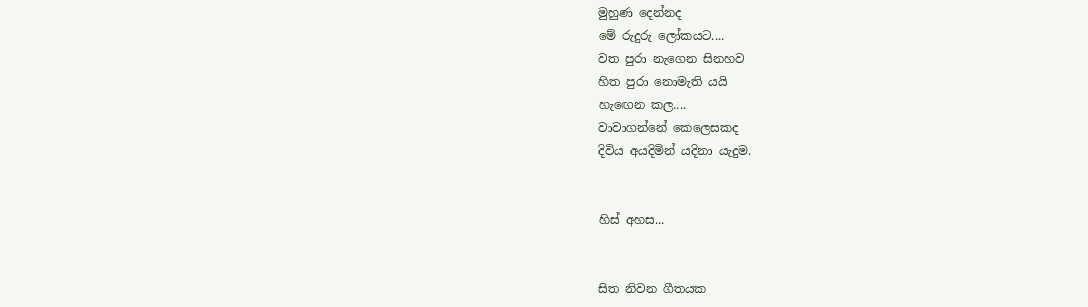මුහුණ දෙන්නද
මේ රුදුරු ලෝකයට....
වත පුරා නැගෙන සිනහව
හිත පුරා නොමැති යයි
හැඟෙන කල....
වාවාගන්නේ කෙලෙසකද
දිවිය අයදිමින් යදිනා යැදුම.


හිස් අහස...


සිත නිවන ගීතයක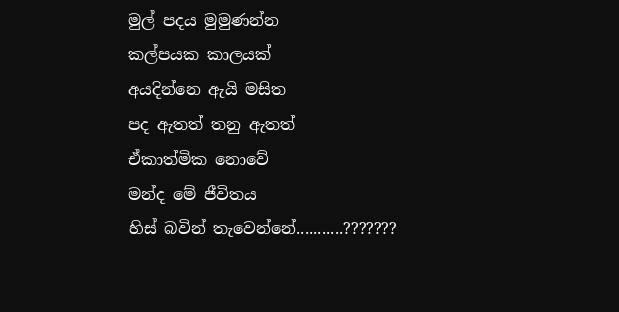මුල් පදය මුමුණන්න
කල්පයක කාලයක්
අයදින්නෙ ඇයි මසිත
පද ඇතත් තනු ඇතත්
ඒකාත්මික නොවේ
මන්ද මේ ජීවිතය
හිස් බවින් තැවෙන්නේ...........???????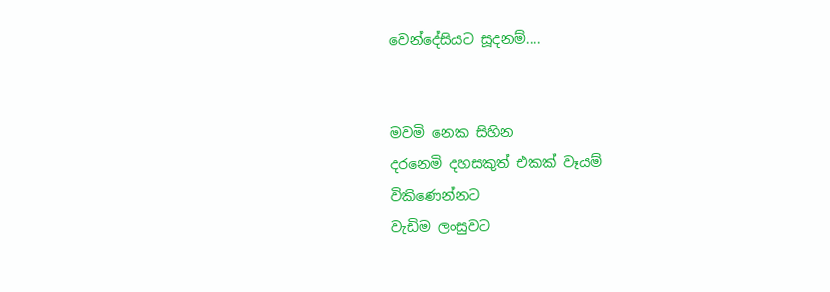වෙන්දේසියට සූදනම්....


මවමි නෙක සිහින
දරනෙමි දහසකුත් එකක් වෑයම්
විකිණෙන්නට
වැඩිම ලංසුවට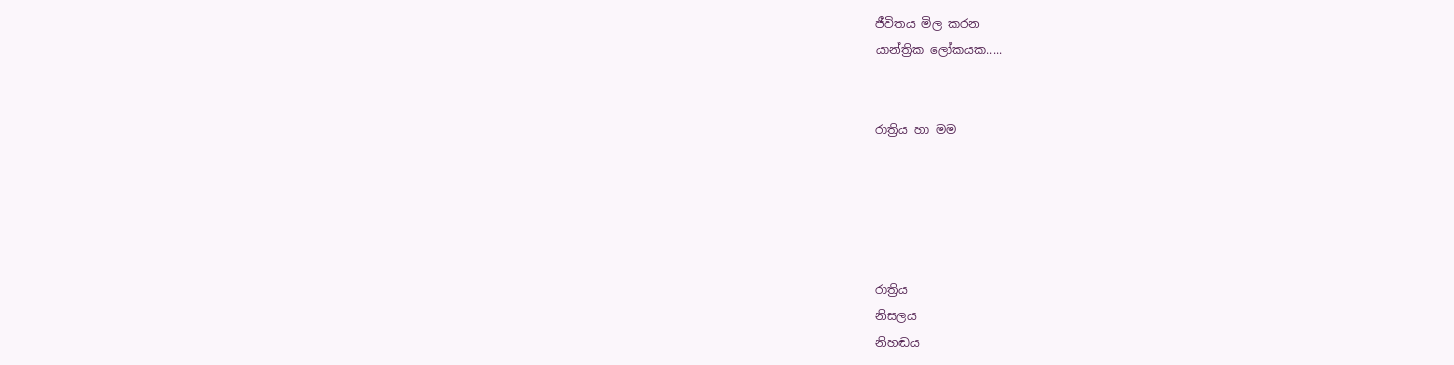ජීවිතය මිල කරන
යාන්ත්‍රික ලෝකයක.....


රාත්‍රිය හා මම





රාත්‍රිය
නිසලය
නිහඬය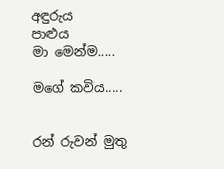අඳුරුය
පාළුය
මා මෙන්ම.....

මගේ කවිය.....


රන් රුවන් මුතු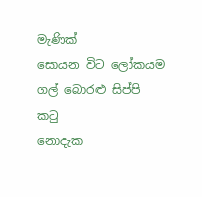මැණික්
සොයන විට ලෝකයම
ගල් බොරළු සිප්පි කටු
නොදැක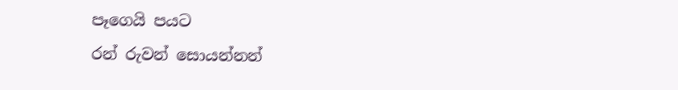පෑගෙයි පයට
රන් රුවන් සොයන්නන්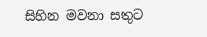සිහින මවනා සතුට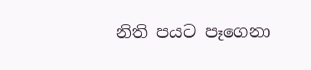නිති පයට පෑගෙනා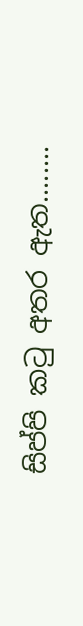සිප්පි කටු අතර ඇත........